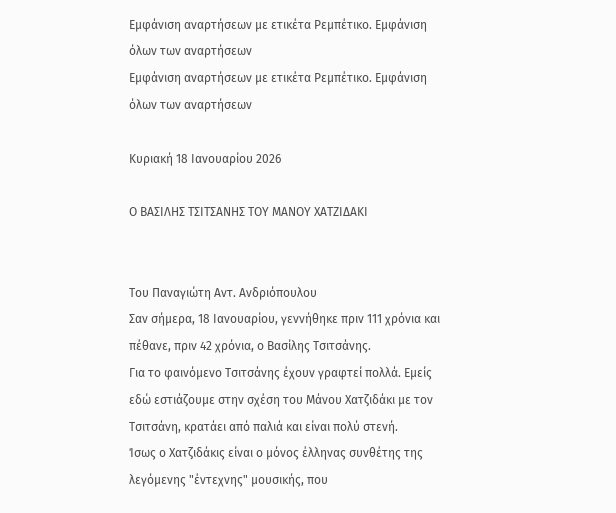Εμφάνιση αναρτήσεων με ετικέτα Ρεμπέτικο. Εμφάνιση όλων των αναρτήσεων
Εμφάνιση αναρτήσεων με ετικέτα Ρεμπέτικο. Εμφάνιση όλων των αναρτήσεων

Κυριακή 18 Ιανουαρίου 2026

Ο ΒΑΣΙΛΗΣ ΤΣΙΤΣΑΝΗΣ ΤΟΥ ΜΑΝΟΥ ΧΑΤΖΙΔΑΚΙ


Του Παναγιώτη Αντ. Ανδριόπουλου
Σαν σήμερα, 18 Ιανουαρίου, γεννήθηκε πριν 111 χρόνια και πέθανε, πριν 42 χρόνια, ο Βασίλης Τσιτσάνης.
Για το φαινόμενο Τσιτσάνης έχουν γραφτεί πολλά. Εμείς εδώ εστιάζουμε στην σχέση του Μάνου Χατζιδάκι με τον Τσιτσάνη, κρατάει από παλιά και είναι πολύ στενή.
Ίσως ο Χατζιδάκις είναι ο μόνος έλληνας συνθέτης της λεγόμενης "έντεχνης" μουσικής, που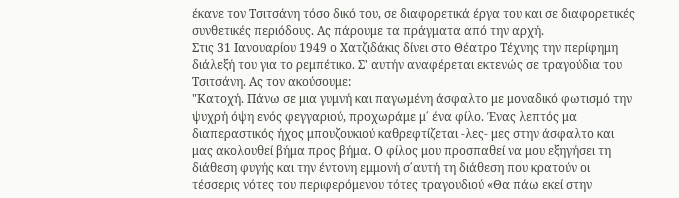έκανε τον Τσιτσάνη τόσο δικό του, σε διαφορετικά έργα του και σε διαφορετικές συνθετικές περιόδους. Ας πάρουμε τα πράγματα από την αρχή.
Στις 31 Ιανουαρίου 1949 ο Χατζιδάκις δίνει στο Θέατρο Τέχνης την περίφημη διάλεξή του για το ρεμπέτικο. Σ' αυτήν αναφέρεται εκτενώς σε τραγούδια του Τσιτσάνη. Ας τον ακούσουμε:
"Κατοχή. Πάνω σε μια γυμνή και παγωμένη άσφαλτο με μοναδικό φωτισμό την ψυχρή όψη ενός φεγγαριού, προχωράμε μ΄ ένα φίλο. Ένας λεπτός μα διαπεραστικός ήχος μπουζουκιού καθρεφτίζεται -λες- μες στην άσφαλτο και μας ακολουθεί βήμα προς βήμα. Ο φίλος μου προσπαθεί να μου εξηγήσει τη διάθεση φυγής και την έντονη εμμονή σ΄αυτή τη διάθεση που κρατούν οι τέσσερις νότες του περιφερόμενου τότες τραγουδιού «Θα πάω εκεί στην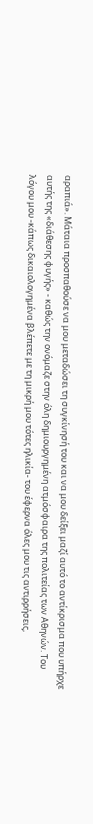αραπιά». Μάταια προσπαθούσε να μου μεταδώσει τη συγκίνησή του και να μου δείξει μαζί αυτό το αντίκρισμα που υπήρχε αυτής της «διάθεσης φυγής» - καθώς την ονόμαζε στην όλη δημιουργημένη ατμόσφαιρα της πολιτείας των Αθηνών. Του λόγου μου -κάπως δικαιολογημένα βλέπετε με τη μικρή μου τότες ηλικία- του έφερνα όλες μου τις αντιρρήσεις,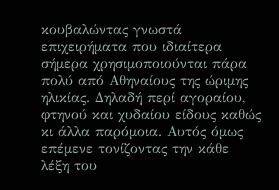κουβαλώντας γνωστά επιχειρήματα που ιδιαίτερα σήμερα χρησιμοποιούνται πάρα πολύ από Αθηναίους της ώριμης ηλικίας. Δηλαδή περί αγοραίου, φτηνού και χυδαίου είδους καθώς κι άλλα παρόμοια. Αυτός όμως επέμενε τονίζοντας την κάθε λέξη του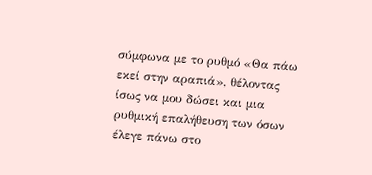σύμφωνα με το ρυθμό «Θα πάω εκεί στην αραπιά», θέλοντας ίσως να μου δώσει και μια ρυθμική επαλήθευση των όσων έλεγε πάνω στο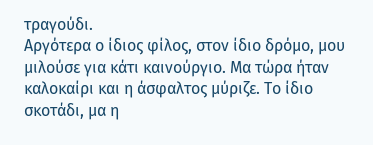τραγούδι.
Αργότερα ο ίδιος φίλος, στον ίδιο δρόμο, μου μιλούσε για κάτι καινούργιο. Μα τώρα ήταν καλοκαίρι και η άσφαλτος μύριζε. Το ίδιο σκοτάδι, μα η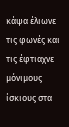κάψα έλιωνε τις φωνές και τις έφτιαχνε μόνιμους ίσκιους στα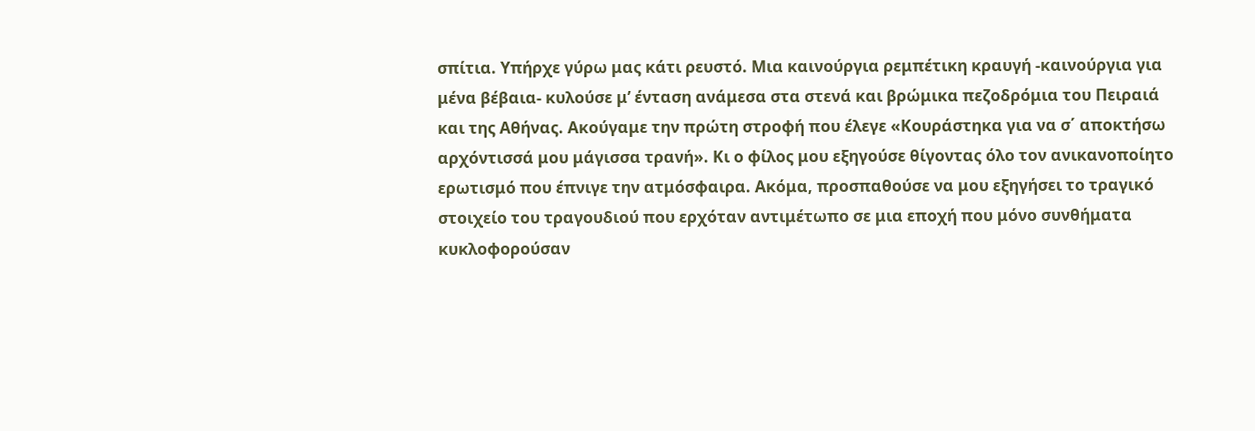σπίτια. Υπήρχε γύρω μας κάτι ρευστό. Μια καινούργια ρεμπέτικη κραυγή -καινούργια για μένα βέβαια- κυλούσε μ’ ένταση ανάμεσα στα στενά και βρώμικα πεζοδρόμια του Πειραιά και της Αθήνας. Ακούγαμε την πρώτη στροφή που έλεγε «Κουράστηκα για να σ΄ αποκτήσω αρχόντισσά μου μάγισσα τρανή». Κι ο φίλος μου εξηγούσε θίγοντας όλο τον ανικανοποίητο ερωτισμό που έπνιγε την ατμόσφαιρα. Ακόμα, προσπαθούσε να μου εξηγήσει το τραγικό στοιχείο του τραγουδιού που ερχόταν αντιμέτωπο σε μια εποχή που μόνο συνθήματα κυκλοφορούσαν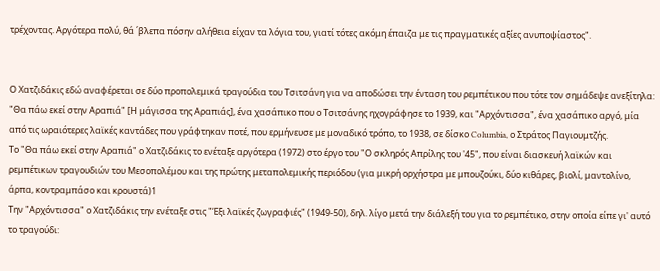τρέχοντας. Αργότερα πολύ, θά ΄βλεπα πόσην αλήθεια είχαν τα λόγια του, γιατί τότες ακόμη έπαιζα με τις πραγματικές αξίες ανυποψίαστος".


Ο Χατζιδάκις εδώ αναφέρεται σε δύο προπολεμικά τραγούδια του Τσιτσάνη για να αποδώσει την ένταση του ρεμπέτικου που τότε τον σημάδεψε ανεξίτηλα: "Θα πάω εκεί στην Αραπιά" [Η μάγισσα της Αραπιάς], ένα χασάπικο που ο Τσιτσάνης ηχογράφησε το 1939, και "Αρχόντισσα", ένα χασάπικο αργό, μία από τις ωραιότερες λαϊκές καντάδες που γράφτηκαν ποτέ, που ερμήνευσε με μοναδικό τρόπο, το 1938, σε δίσκο Columbia, ο Στράτος Παγιουμτζής.
Το "Θα πάω εκεί στην Αραπιά" ο Χατζιδάκις το ενέταξε αργότερα (1972) στο έργο του "Ο σκληρός Απρίλης του '45", που είναι διασκευή λαϊκών και ρεμπέτικων τραγουδιών του Μεσοπολέμου και της πρώτης μεταπολεμικής περιόδου (για μικρή ορχήστρα με μπουζούκι, δύο κιθάρες, βιολί, μαντολίνο, άρπα, κοντραμπάσο και κρουστά)1
Την "Αρχόντισσα" ο Χατζιδάκις την ενέταξε στις "Έξι λαϊκές ζωγραφιές" (1949-50), δηλ. λίγο μετά την διάλεξή του για το ρεμπέτικο, στην οποία είπε γι' αυτό το τραγούδι: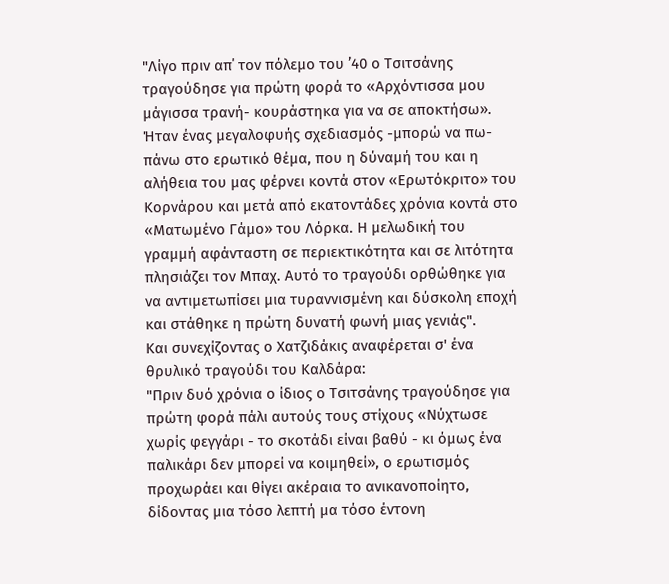"Λίγο πριν απ΄ τον πόλεμο του ’40 ο Tσιτσάνης τραγούδησε για πρώτη φορά το «Αρχόντισσα μου μάγισσα τρανή- κουράστηκα για να σε αποκτήσω». Ήταν ένας μεγαλοφυής σχεδιασμός -μπορώ να πω- πάνω στο ερωτικό θέμα, που η δύναμή του και η αλήθεια του μας φέρνει κοντά στον «Ερωτόκριτο» του Κορνάρου και μετά από εκατοντάδες χρόνια κοντά στο «Ματωμέvο Γάμο» του Λόρκα. Η μελωδική του γραμμή αφάνταστη σε περιεκτικότητα και σε λιτότητα πλησιάζει τον Μπαχ. Αυτό το τραγούδι ορθώθηκε για να αντιμετωπίσει μια τυραννισμένη και δύσκολη εποχή και στάθηκε η πρώτη δυνατή φωνή μιας γενιάς".
Και συνεχίζοντας ο Χατζιδάκις αναφέρεται σ' ένα θρυλικό τραγούδι του Καλδάρα:
"Πριν δυό χρόνια ο ίδιος ο Τσιτσάνης τραγούδησε για πρώτη φορά πάλι αυτούς τους στίχους «Νύχτωσε χωρίς φεγγάρι - το σκοτάδι είναι βαθύ - κι όμως ένα παλικάρι δεν μπορεί να κοιμηθεί», ο ερωτισμός προχωράει και θίγει ακέραια το ανικανοποίητο, δίδοντας μια τόσο λεπτή μα τόσο έντονη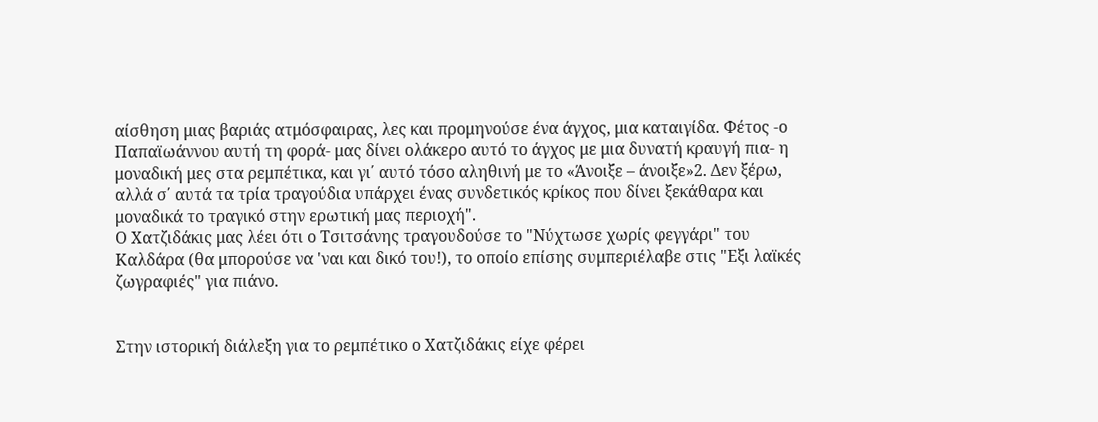αίσθηση μιας βαριάς ατμόσφαιρας, λες και προμηνούσε ένα άγχος, μια καταιγίδα. Φέτος -ο Παπαϊωάννου αυτή τη φορά- μας δίνει ολάκερο αυτό το άγχος με μια δυνατή κραυγή πια- η μοναδική μες στα ρεμπέτικα, και γι΄ αυτό τόσο αληθινή με το «Άνοιξε – άνοιξε»2. Δεν ξέρω, αλλά σ΄ αυτά τα τρία τραγούδια υπάρχει ένας συνδετικός κρίκος που δίνει ξεκάθαρα και μοναδικά το τραγικό στην ερωτική μας περιοχή".
Ο Χατζιδάκις μας λέει ότι ο Τσιτσάνης τραγουδούσε το "Νύχτωσε χωρίς φεγγάρι" του Καλδάρα (θα μπορούσε να 'ναι και δικό του!), το οποίο επίσης συμπεριέλαβε στις "Εξι λαϊκές ζωγραφιές" για πιάνο.


Στην ιστορική διάλεξη για το ρεμπέτικο ο Χατζιδάκις είχε φέρει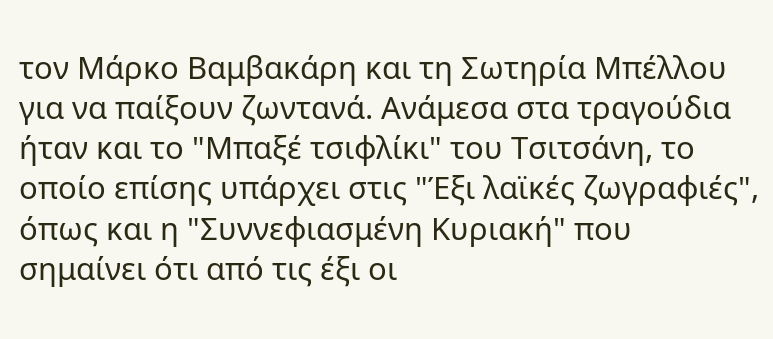τον Μάρκο Βαμβακάρη και τη Σωτηρία Μπέλλου για να παίξουν ζωντανά. Ανάμεσα στα τραγούδια ήταν και το "Μπαξέ τσιφλίκι" του Τσιτσάνη, το οποίο επίσης υπάρχει στις "Έξι λαϊκές ζωγραφιές", όπως και η "Συννεφιασμένη Κυριακή" που σημαίνει ότι από τις έξι οι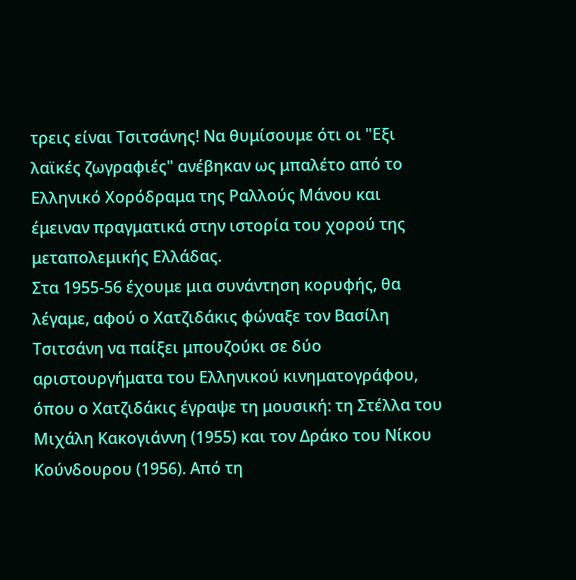τρεις είναι Τσιτσάνης! Να θυμίσουμε ότι οι "Εξι λαϊκές ζωγραφιές" ανέβηκαν ως μπαλέτο από το Ελληνικό Χορόδραμα της Ραλλούς Μάνου και έμειναν πραγματικά στην ιστορία του χορού της μεταπολεμικής Ελλάδας.
Στα 1955-56 έχουμε μια συνάντηση κορυφής, θα λέγαμε, αφού ο Χατζιδάκις φώναξε τον Βασίλη Τσιτσάνη να παίξει μπουζούκι σε δύο αριστουργήματα του Ελληνικού κινηματογράφου, όπου ο Χατζιδάκις έγραψε τη μουσική: τη Στέλλα του Μιχάλη Κακογιάννη (1955) και τον Δράκο του Νίκου Κούνδουρου (1956). Από τη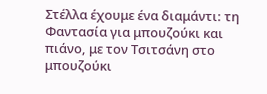Στέλλα έχουμε ένα διαμάντι: τη Φαντασία για μπουζούκι και πιάνο, με τον Τσιτσάνη στο μπουζούκι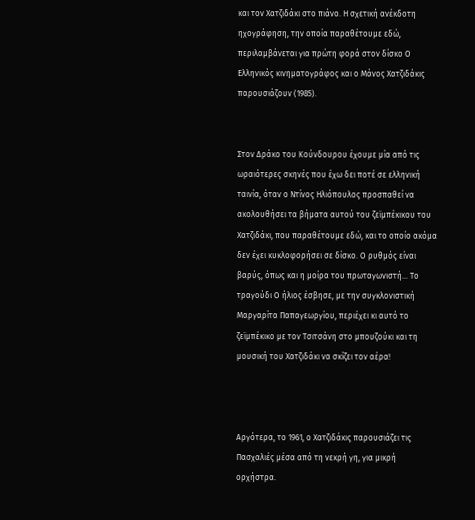και τον Χατζιδάκι στο πιάνο. Η σχετική ανέκδοτη ηχογράφηση, την οποία παραθέτουμε εδώ, περιλαμβάνεται για πρώτη φορά στον δίσκο Ο Ελληνικός κινηματογράφος και ο Μάνος Χατζιδάκις παρουσιάζουν (1985).


Στον Δράκο του Κούνδουρου έχουμε μία από τις ωραιότερες σκηνές που έχω δει ποτέ σε ελληνική ταινία, όταν ο Ντίνος Ηλιόπουλος προσπαθεί να ακολουθήσει τα βήματα αυτού του ζεϊμπέκικου του Χατζιδάκι, που παραθέτουμε εδώ, και το οποίο ακόμα δεν έχει κυκλοφορήσει σε δίσκο. Ο ρυθμός είναι βαρύς, όπως και η μοίρα του πρωταγωνιστή... Το τραγούδι Ο ήλιος έσβησε, με την συγκλονιστική Μαργαρίτα Παπαγεωργίου, περιέχει κι αυτό το ζεϊμπέκικο με τον Τσιτσάνη στο μπουζούκι και τη μουσική του Χατζιδάκι να σκίζει τον αέρα!



Αργότερα, το 1961, ο Χατζιδάκις παρουσιάζει τις Πασχαλιές μέσα από τη νεκρή γη, για μικρή ορχήστρα.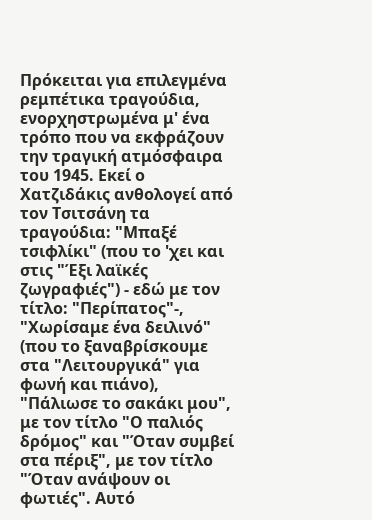Πρόκειται για επιλεγμένα ρεμπέτικα τραγούδια, ενορχηστρωμένα μ' ένα τρόπο που να εκφράζουν την τραγική ατμόσφαιρα του 1945. Εκεί ο Χατζιδάκις ανθολογεί από τον Τσιτσάνη τα τραγούδια: "Μπαξέ τσιφλίκι" (που το 'χει και στις "Έξι λαϊκές ζωγραφιές") - εδώ με τον τίτλο: "Περίπατος"-, "Χωρίσαμε ένα δειλινό" (που το ξαναβρίσκουμε στα "Λειτουργικά" για φωνή και πιάνο), "Πάλιωσε το σακάκι μου", με τον τίτλο "Ο παλιός δρόμος" και "Όταν συμβεί στα πέριξ", με τον τίτλο "Όταν ανάψουν οι φωτιές". Αυτό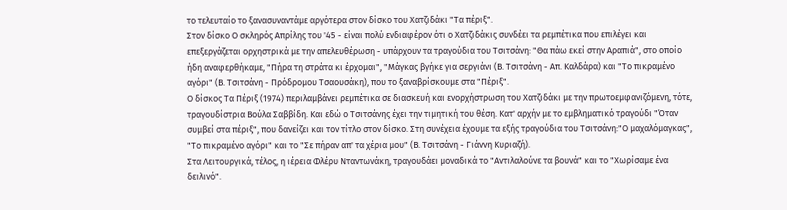το τελευταίο το ξανασυναντάμε αργότερα στον δίσκο του Χατζιδάκι "Τα πέριξ".
Στον δίσκο Ο σκληρός Απρίλης του '45 - είναι πολύ ενδιαφέρον ότι ο Χατζιδάκις συνδέει τα ρεμπέτικα που επιλέγει και επεξεργάζεται ορχηστρικά με την απελευθέρωση - υπάρχουν τα τραγούδια του Τσιτσάνη: "Θα πάω εκεί στην Αραπιά", στο οποίο ήδη αναφερθήκαμε, "Πήρα τη στράτα κι έρχομαι", "Μάγκας βγήκε για σεργιάνι (Β. Τσιτσάνη - Απ. Καλδάρα) και "Το πικραμένο αγόρι" (Β. Τσιτσάνη - Πρόδρομου Τσαουσάκη), που το ξαναβρίσκουμε στα "Πέριξ".
Ο δίσκος Τα Πέριξ (1974) περιλαμβάνει ρεμπέτικα σε διασκευή και ενορχήστρωση του Χατζιδάκι με την πρωτοεμφανιζόμενη, τότε, τραγουδίστρια Βούλα Σαββίδη. Και εδώ ο Τσιτσάνης έχει την τιμητική του θέση. Κατ' αρχήν με το εμβληματικό τραγούδι "Όταν συμβεί στα πέριξ", που δανείζει και τον τίτλο στον δίσκο. Στη συνέχεια έχουμε τα εξής τραγούδια του Τσιτσάνη:"Ο μαχαλόμαγκας", "Το πικραμένο αγόρι" και το "Σε πήραν απ' τα χέρια μου" (Β. Τσιτσάνη - Γιάννη Κυριαζή).
Στα Λειτουργικά, τέλος, η ιέρεια Φλέρυ Νταντωνάκη, τραγουδάει μοναδικά το "Αντιλαλούνε τα βουνά" και το "Χωρίσαμε ένα δειλινό".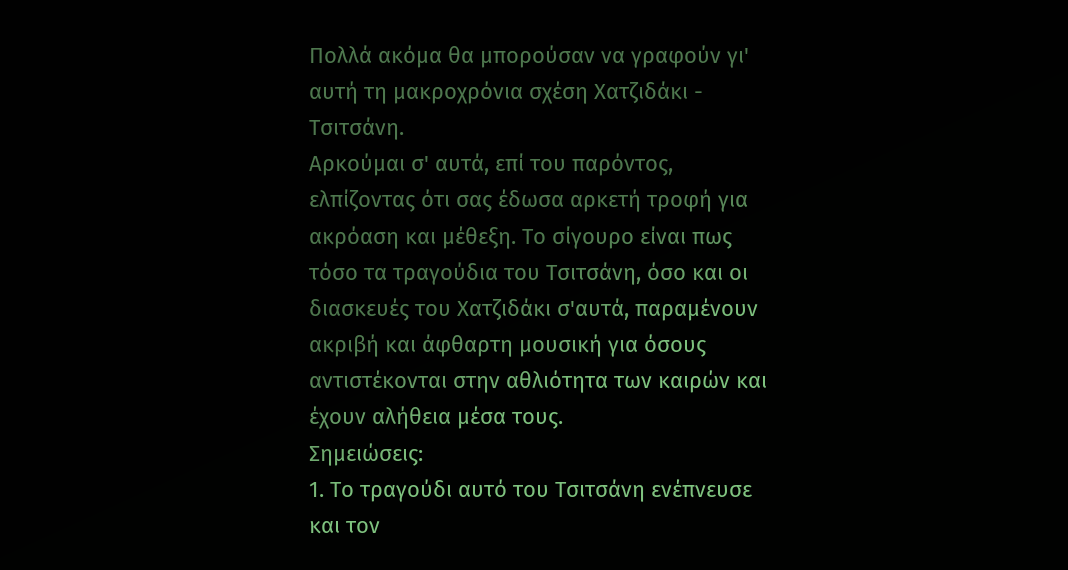Πολλά ακόμα θα μπορούσαν να γραφούν γι' αυτή τη μακροχρόνια σχέση Χατζιδάκι - Τσιτσάνη.
Αρκούμαι σ' αυτά, επί του παρόντος, ελπίζοντας ότι σας έδωσα αρκετή τροφή για ακρόαση και μέθεξη. Το σίγουρο είναι πως τόσο τα τραγούδια του Τσιτσάνη, όσο και οι διασκευές του Χατζιδάκι σ'αυτά, παραμένουν ακριβή και άφθαρτη μουσική για όσους αντιστέκονται στην αθλιότητα των καιρών και έχουν αλήθεια μέσα τους.
Σημειώσεις:
1. Το τραγούδι αυτό του Τσιτσάνη ενέπνευσε και τον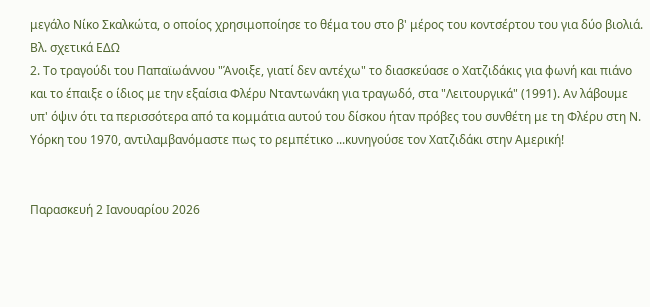μεγάλο Νίκο Σκαλκώτα, ο οποίος χρησιμοποίησε το θέμα του στο β' μέρος του κοντσέρτου του για δύο βιολιά. Βλ. σχετικά ΕΔΩ
2. Το τραγούδι του Παπαϊωάννου "Άνοιξε, γιατί δεν αντέχω" το διασκεύασε ο Χατζιδάκις για φωνή και πιάνο και το έπαιξε ο ίδιος με την εξαίσια Φλέρυ Νταντωνάκη για τραγωδό, στα "Λειτουργικά" (1991). Αν λάβουμε υπ' όψιν ότι τα περισσότερα από τα κομμάτια αυτού του δίσκου ήταν πρόβες του συνθέτη με τη Φλέρυ στη Ν. Υόρκη του 1970, αντιλαμβανόμαστε πως το ρεμπέτικο ...κυνηγούσε τον Χατζιδάκι στην Αμερική!


Παρασκευή 2 Ιανουαρίου 2026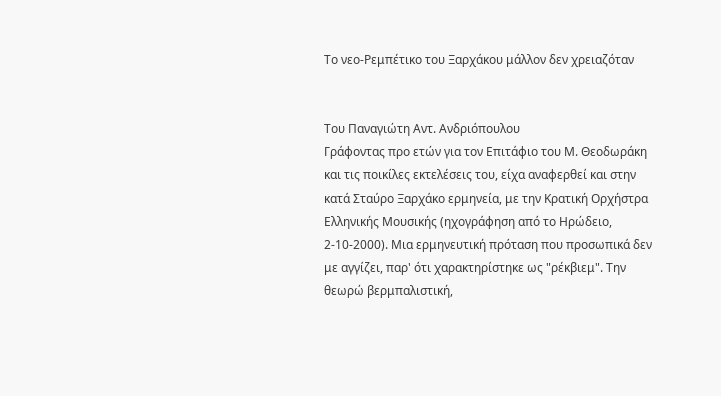Το νεο-Ρεμπέτικο του Ξαρχάκου μάλλον δεν χρειαζόταν


Του Παναγιώτη Αντ. Ανδριόπουλου
Γράφοντας προ ετών για τον Επιτάφιο του Μ. Θεοδωράκη και τις ποικίλες εκτελέσεις του, είχα αναφερθεί και στην κατά Σταύρο Ξαρχάκο ερμηνεία, με την Κρατική Ορχήστρα Ελληνικής Μουσικής (ηχογράφηση από το Ηρώδειο, 2-10-2000). Μια ερμηνευτική πρόταση που προσωπικά δεν με αγγίζει, παρ' ότι χαρακτηρίστηκε ως "ρέκβιεμ". Την θεωρώ βερμπαλιστική,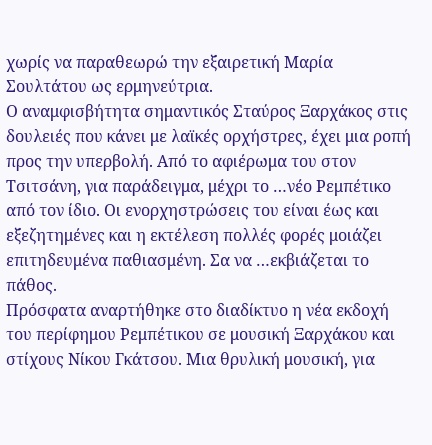χωρίς να παραθεωρώ την εξαιρετική Μαρία Σουλτάτου ως ερμηνεύτρια.
Ο αναμφισβήτητα σημαντικός Σταύρος Ξαρχάκος στις δουλειές που κάνει με λαϊκές ορχήστρες, έχει μια ροπή προς την υπερβολή. Από το αφιέρωμα του στον Τσιτσάνη, για παράδειγμα, μέχρι το …νέο Ρεμπέτικο από τον ίδιο. Οι ενορχηστρώσεις του είναι έως και εξεζητημένες και η εκτέλεση πολλές φορές μοιάζει επιτηδευμένα παθιασμένη. Σα να …εκβιάζεται το πάθος.
Πρόσφατα αναρτήθηκε στο διαδίκτυο η νέα εκδοχή του περίφημου Ρεμπέτικου σε μουσική Ξαρχάκου και στίχους Νίκου Γκάτσου. Μια θρυλική μουσική, για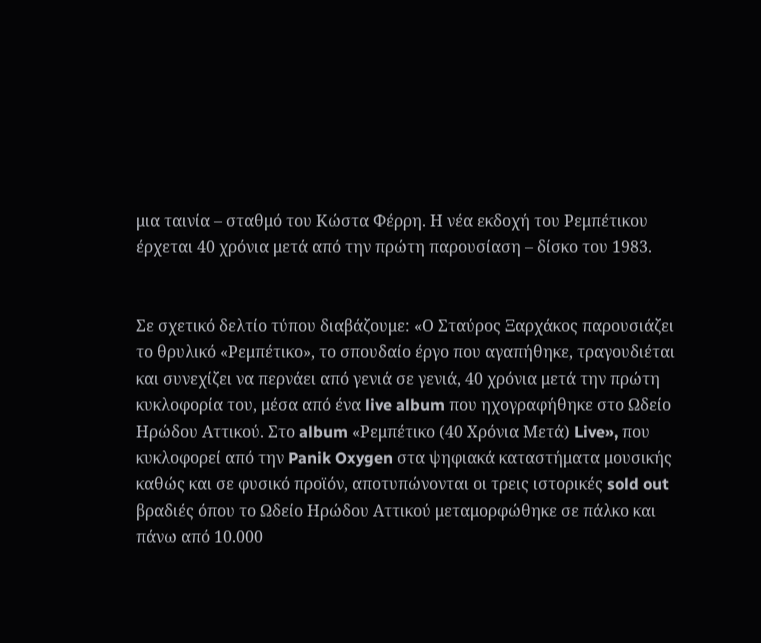μια ταινία – σταθμό του Κώστα Φέρρη. Η νέα εκδοχή του Ρεμπέτικου έρχεται 40 χρόνια μετά από την πρώτη παρουσίαση – δίσκο του 1983.


Σε σχετικό δελτίο τύπου διαβάζουμε: «Ο Σταύρος Ξαρχάκος παρουσιάζει το θρυλικό «Ρεμπέτικο», το σπουδαίο έργο που αγαπήθηκε, τραγουδιέται και συνεχίζει να περνάει από γενιά σε γενιά, 40 χρόνια μετά την πρώτη κυκλοφορία του, μέσα από ένα live album που ηχογραφήθηκε στο Ωδείο Ηρώδου Αττικού. Στο album «Ρεμπέτικο (40 Χρόνια Μετά) Live», που κυκλοφορεί από την Panik Oxygen στα ψηφιακά καταστήματα μουσικής καθώς και σε φυσικό προϊόν, αποτυπώνονται οι τρεις ιστορικές sold out βραδιές όπου το Ωδείο Ηρώδου Αττικού μεταμορφώθηκε σε πάλκο και πάνω από 10.000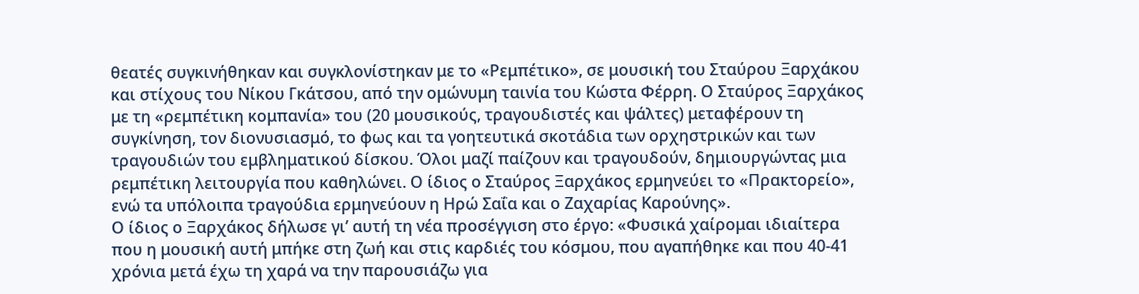θεατές συγκινήθηκαν και συγκλονίστηκαν με το «Ρεμπέτικο», σε μουσική του Σταύρου Ξαρχάκου και στίχους του Νίκου Γκάτσου, από την ομώνυμη ταινία του Κώστα Φέρρη. Ο Σταύρος Ξαρχάκος με τη «ρεμπέτικη κομπανία» του (20 μουσικούς, τραγουδιστές και ψάλτες) μεταφέρουν τη συγκίνηση, τον διονυσιασμό, το φως και τα γοητευτικά σκοτάδια των ορχηστρικών και των τραγουδιών του εμβληματικού δίσκου. Όλοι μαζί παίζουν και τραγουδούν, δημιουργώντας μια ρεμπέτικη λειτουργία που καθηλώνει. Ο ίδιος ο Σταύρος Ξαρχάκος ερμηνεύει το «Πρακτορείο», ενώ τα υπόλοιπα τραγούδια ερμηνεύουν η Ηρώ Σαΐα και ο Ζαχαρίας Καρούνης».
Ο ίδιος ο Ξαρχάκος δήλωσε γι’ αυτή τη νέα προσέγγιση στο έργο: «Φυσικά χαίρομαι ιδιαίτερα που η μουσική αυτή μπήκε στη ζωή και στις καρδιές του κόσμου, που αγαπήθηκε και που 40-41 χρόνια μετά έχω τη χαρά να την παρουσιάζω για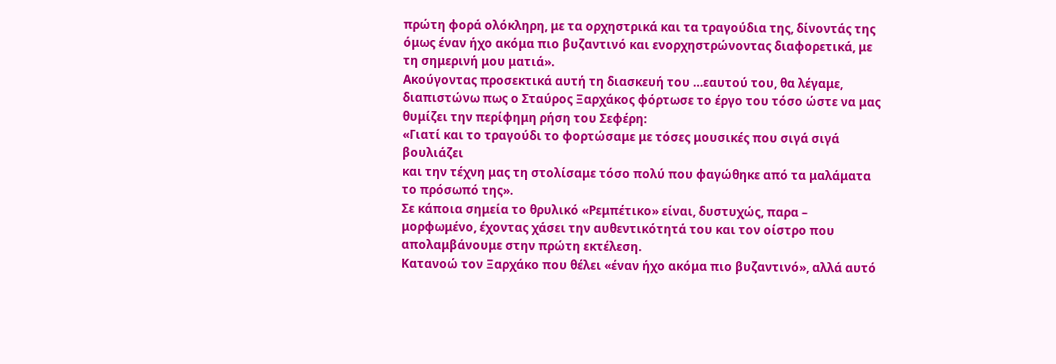πρώτη φορά ολόκληρη, με τα ορχηστρικά και τα τραγούδια της, δίνοντάς της όμως έναν ήχο ακόμα πιο βυζαντινό και ενορχηστρώνοντας διαφορετικά, με τη σημερινή μου ματιά».
Ακούγοντας προσεκτικά αυτή τη διασκευή του …εαυτού του, θα λέγαμε, διαπιστώνω πως ο Σταύρος Ξαρχάκος φόρτωσε το έργο του τόσο ώστε να μας θυμίζει την περίφημη ρήση του Σεφέρη:
«Γιατί και το τραγούδι το φορτώσαμε με τόσες μουσικές που σιγά σιγά βουλιάζει
και την τέχνη μας τη στολίσαμε τόσο πολύ που φαγώθηκε από τα μαλάματα το πρόσωπό της».
Σε κάποια σημεία το θρυλικό «Ρεμπέτικο» είναι, δυστυχώς, παρα – μορφωμένο, έχοντας χάσει την αυθεντικότητά του και τον οίστρο που απολαμβάνουμε στην πρώτη εκτέλεση.
Κατανοώ τον Ξαρχάκο που θέλει «έναν ήχο ακόμα πιο βυζαντινό», αλλά αυτό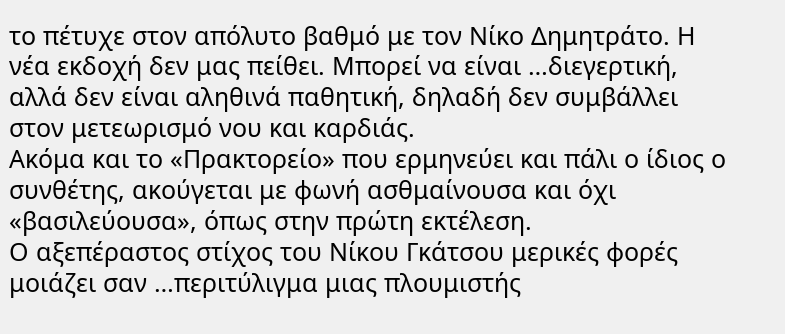το πέτυχε στον απόλυτο βαθμό με τον Νίκο Δημητράτο. Η νέα εκδοχή δεν μας πείθει. Μπορεί να είναι …διεγερτική, αλλά δεν είναι αληθινά παθητική, δηλαδή δεν συμβάλλει στον μετεωρισμό νου και καρδιάς.
Ακόμα και το «Πρακτορείο» που ερμηνεύει και πάλι ο ίδιος ο συνθέτης, ακούγεται με φωνή ασθμαίνουσα και όχι «βασιλεύουσα», όπως στην πρώτη εκτέλεση.
Ο αξεπέραστος στίχος του Νίκου Γκάτσου μερικές φορές μοιάζει σαν …περιτύλιγμα μιας πλουμιστής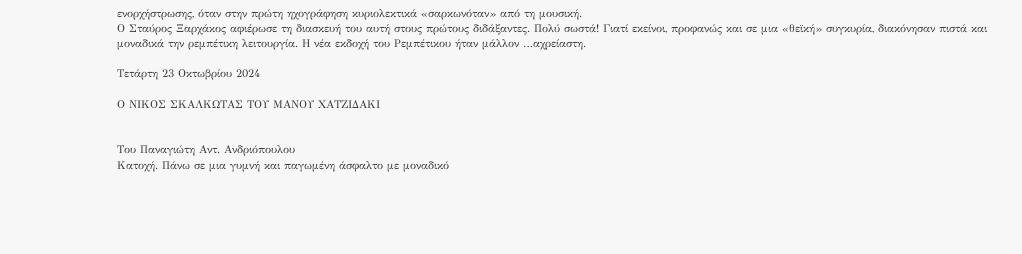ενορχήστρωσης, όταν στην πρώτη ηχογράφηση κυριολεκτικά «σαρκωνόταν» από τη μουσική.
Ο Σταύρος Ξαρχάκος αφιέρωσε τη διασκευή του αυτή στους πρώτους διδάξαντες. Πολύ σωστά! Γιατί εκείνοι, προφανώς και σε μια «θεϊκή» συγκυρία, διακόνησαν πιστά και μοναδικά την ρεμπέτικη λειτουργία. Η νέα εκδοχή του Ρεμπέτικου ήταν μάλλον …αχρείαστη.

Τετάρτη 23 Οκτωβρίου 2024

Ο ΝΙΚΟΣ ΣΚΑΛΚΩΤΑΣ ΤΟΥ ΜΑΝΟΥ ΧΑΤΖΙΔΑΚΙ


Του Παναγιώτη Αντ. Ανδριόπουλου
Κατοχή. Πάνω σε μια γυμνή και παγωμένη άσφαλτο με μοναδικό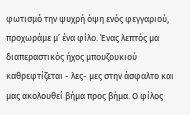φωτισμό την ψυχρή όψη ενός φεγγαριού, προχωράμε μ’ ένα φίλο. Ένας λεπτός μα διαπεραστικός ήχος μπουζουκιού καθρεφτίζεται - λες- μες στην άσφαλτο και μας ακολουθεί βήμα προς βήμα. Ο φίλος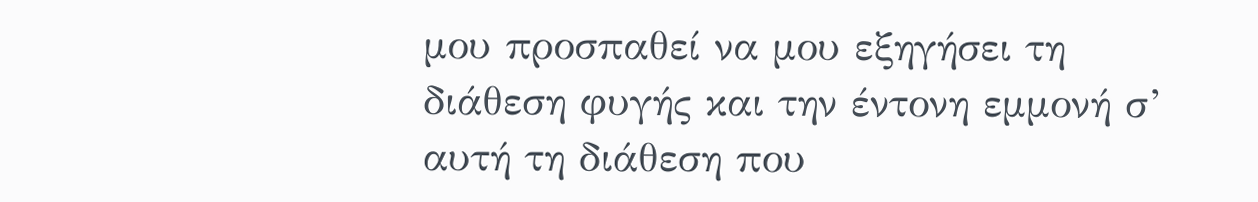μου προσπαθεί να μου εξηγήσει τη διάθεση φυγής και την έντονη εμμονή σ’ αυτή τη διάθεση που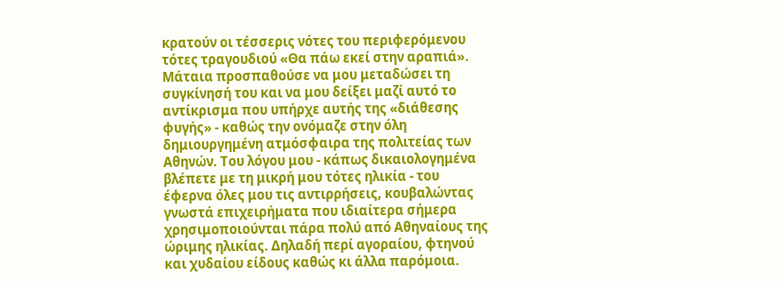κρατούν οι τέσσερις νότες του περιφερόμενου τότες τραγουδιού «Θα πάω εκεί στην αραπιά». Μάταια προσπαθούσε να μου μεταδώσει τη συγκίνησή του και να μου δείξει μαζί αυτό το αντίκρισμα που υπήρχε αυτής της «διάθεσης φυγής» - καθώς την ονόμαζε στην όλη δημιουργημένη ατμόσφαιρα της πολιτείας των Αθηνών. Του λόγου μου - κάπως δικαιολογημένα βλέπετε με τη μικρή μου τότες ηλικία - του έφερνα όλες μου τις αντιρρήσεις, κουβαλώντας γνωστά επιχειρήματα που ιδιαίτερα σήμερα χρησιμοποιούνται πάρα πολύ από Αθηναίους της ώριμης ηλικίας. Δηλαδή περί αγοραίου, φτηνού και χυδαίου είδους καθώς κι άλλα παρόμοια.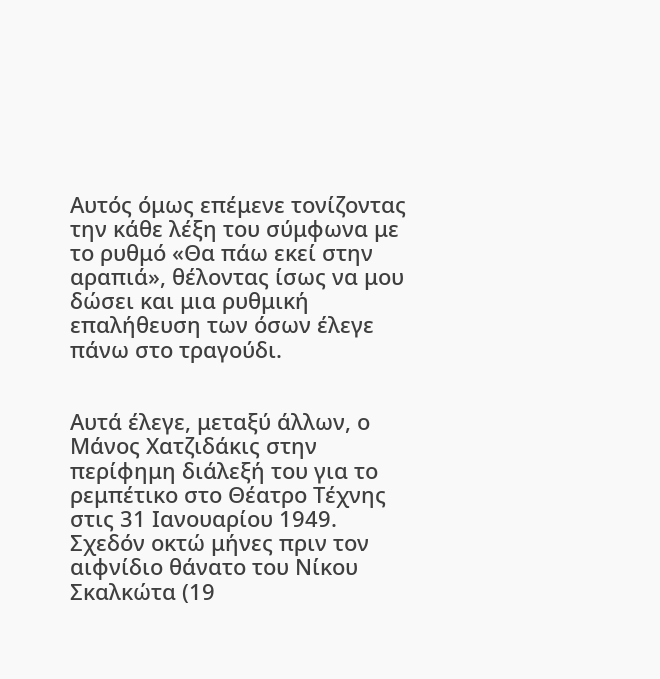Αυτός όμως επέμενε τονίζοντας την κάθε λέξη του σύμφωνα με το ρυθμό «Θα πάω εκεί στην αραπιά», θέλοντας ίσως να μου δώσει και μια ρυθμική επαλήθευση των όσων έλεγε πάνω στο τραγούδι.


Αυτά έλεγε, μεταξύ άλλων, ο Μάνος Χατζιδάκις στην περίφημη διάλεξή του για το ρεμπέτικο στο Θέατρο Τέχνης στις 31 Ιανουαρίου 1949. Σχεδόν οκτώ μήνες πριν τον αιφνίδιο θάνατο του Νίκου Σκαλκώτα (19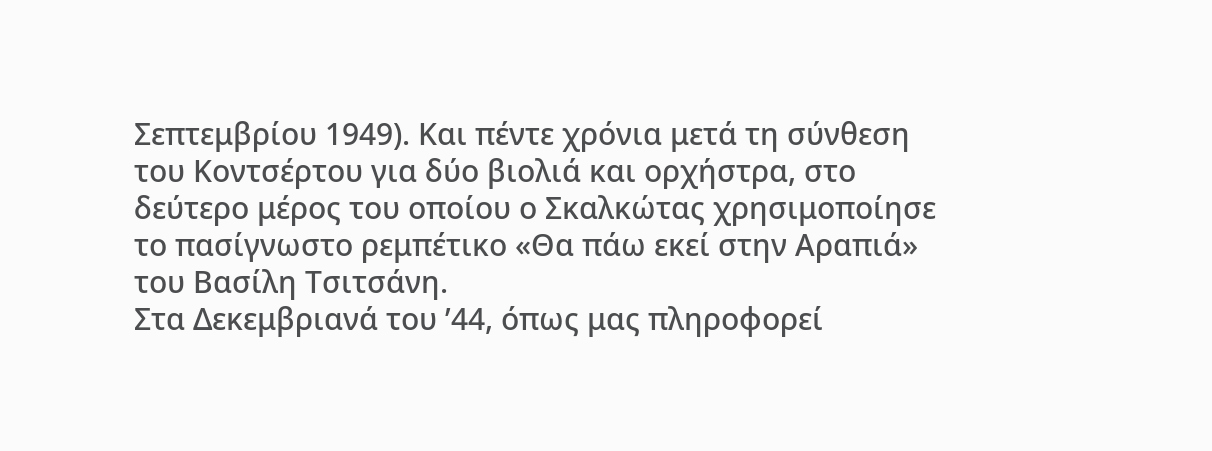Σεπτεμβρίου 1949). Και πέντε χρόνια μετά τη σύνθεση του Κοντσέρτου για δύο βιολιά και ορχήστρα, στο δεύτερο μέρος του οποίου ο Σκαλκώτας χρησιμοποίησε το πασίγνωστο ρεμπέτικο «Θα πάω εκεί στην Αραπιά» του Βασίλη Τσιτσάνη.
Στα Δεκεμβριανά του ’44, όπως μας πληροφορεί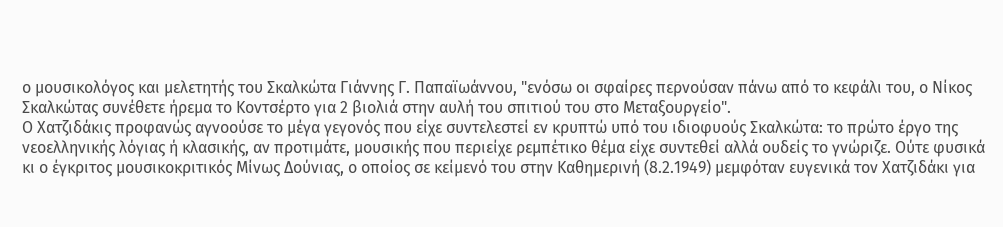ο μουσικολόγος και μελετητής του Σκαλκώτα Γιάννης Γ. Παπαϊωάννου, "ενόσω οι σφαίρες περνούσαν πάνω από το κεφάλι του, ο Νίκος Σκαλκώτας συνέθετε ήρεμα το Κοντσέρτο για 2 βιολιά στην αυλή του σπιτιού του στο Μεταξουργείο".
Ο Χατζιδάκις προφανώς αγνοούσε το μέγα γεγονός που είχε συντελεστεί εν κρυπτώ υπό του ιδιοφυούς Σκαλκώτα: το πρώτο έργο της νεοελληνικής λόγιας ή κλασικής, αν προτιμάτε, μουσικής που περιείχε ρεμπέτικο θέμα είχε συντεθεί αλλά ουδείς το γνώριζε. Ούτε φυσικά κι ο έγκριτος μουσικοκριτικός Μίνως Δούνιας, ο οποίος σε κείμενό του στην Καθημερινή (8.2.1949) μεμφόταν ευγενικά τον Χατζιδάκι για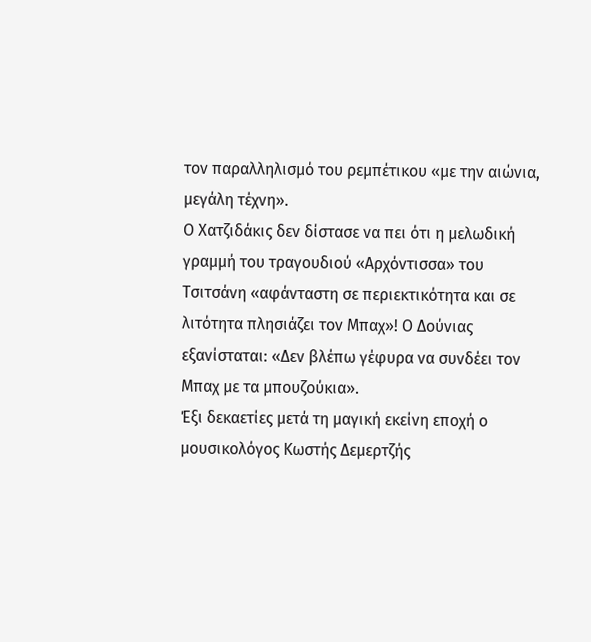τον παραλληλισμό του ρεμπέτικου «με την αιώνια, μεγάλη τέχνη».
Ο Χατζιδάκις δεν δίστασε να πει ότι η μελωδική γραμμή του τραγουδιού «Αρχόντισσα» του Τσιτσάνη «αφάνταστη σε περιεκτικότητα και σε λιτότητα πλησιάζει τον Μπαχ»! Ο Δούνιας εξανίσταται: «Δεν βλέπω γέφυρα να συνδέει τον Μπαχ με τα μπουζούκια».
Έξι δεκαετίες μετά τη μαγική εκείνη εποχή ο μουσικολόγος Κωστής Δεμερτζής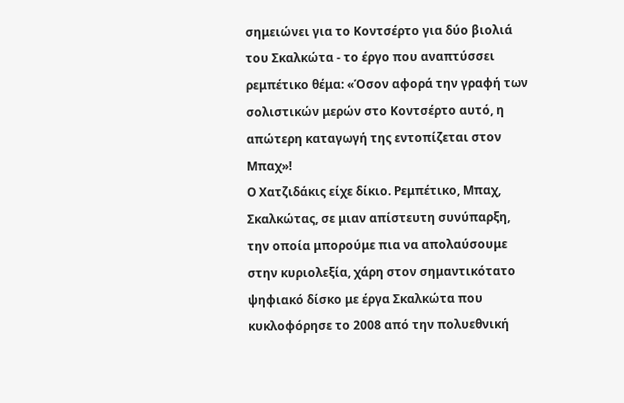σημειώνει για το Κοντσέρτο για δύο βιολιά του Σκαλκώτα - το έργο που αναπτύσσει ρεμπέτικο θέμα: «Όσον αφορά την γραφή των σολιστικών μερών στο Κοντσέρτο αυτό, η απώτερη καταγωγή της εντοπίζεται στον Μπαχ»!
Ο Χατζιδάκις είχε δίκιο. Ρεμπέτικο, Μπαχ, Σκαλκώτας, σε μιαν απίστευτη συνύπαρξη, την οποία μπορούμε πια να απολαύσουμε στην κυριολεξία, χάρη στον σημαντικότατο ψηφιακό δίσκο με έργα Σκαλκώτα που κυκλοφόρησε το 2008 από την πολυεθνική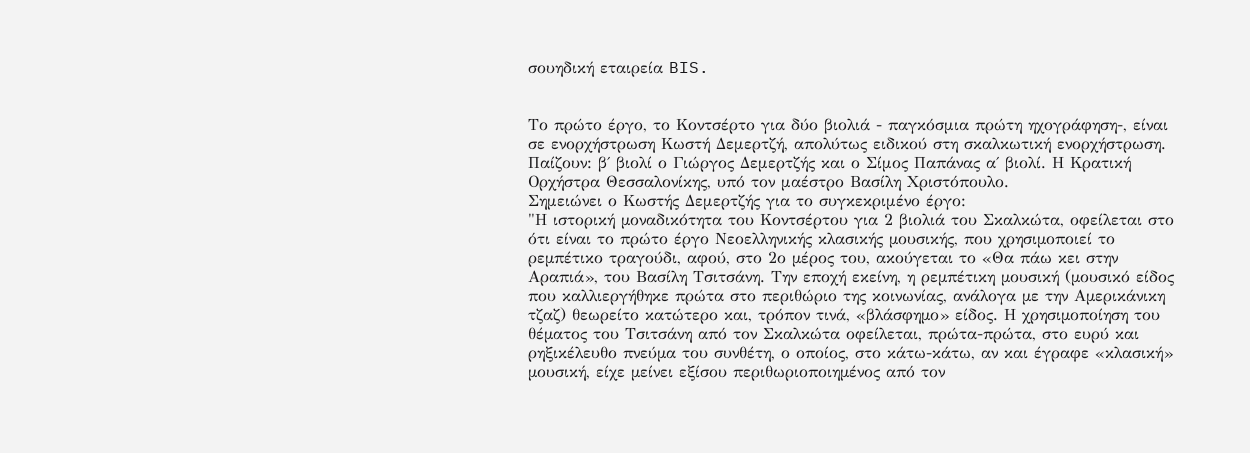σουηδική εταιρεία BIS.


Το πρώτο έργο, το Κοντσέρτο για δύο βιολιά - παγκόσμια πρώτη ηχογράφηση-, είναι σε ενορχήστρωση Κωστή Δεμερτζή, απολύτως ειδικού στη σκαλκωτική ενορχήστρωση. Παίζουν: β΄ βιολί ο Γιώργος Δεμερτζής και ο Σίμος Παπάνας α΄ βιολί. Η Κρατική Ορχήστρα Θεσσαλονίκης, υπό τον μαέστρο Βασίλη Χριστόπουλο.
Σημειώνει ο Κωστής Δεμερτζής για το συγκεκριμένο έργο:
"Η ιστορική µοναδικότητα του Κοντσέρτου για 2 βιολιά του Σκαλκώτα, οφείλεται στο ότι είναι το πρώτο έργο Νεοελληνικής κλασικής µουσικής, που χρησιµοποιεί το ρεµπέτικο τραγούδι, αφού, στο 2ο µέρος του, ακούγεται το «Θα πάω κει στην Αραπιά», του Βασίλη Τσιτσάνη. Την εποχή εκείνη, η ρεµπέτικη µουσική (µουσικό είδος που καλλιεργήθηκε πρώτα στο περιθώριο της κοινωνίας, ανάλογα µε την Αµερικάνικη τζαζ) θεωρείτο κατώτερο και, τρόπον τινά, «βλάσφηµο» είδος. Η χρησιµοποίηση του θέµατος του Τσιτσάνη από τον Σκαλκώτα οφείλεται, πρώτα-πρώτα, στο ευρύ και ρηξικέλευθο πνεύµα του συνθέτη, ο οποίος, στο κάτω-κάτω, αν και έγραφε «κλασική» µουσική, είχε µείνει εξίσου περιθωριοποιηµένος από τον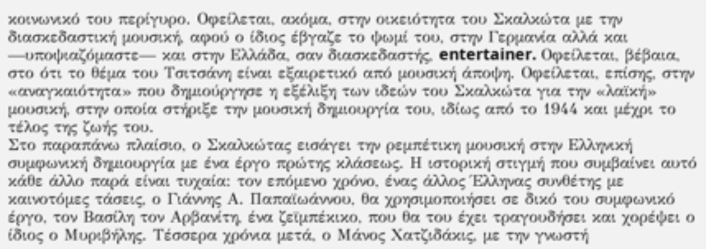κοινωνικό του περίγυρο. Οφείλεται, ακόµα, στην οικειότητα του Σκαλκώτα µε την διασκεδαστική µουσική, αφού ο ίδιος έβγαζε το ψωµί του, στην Γερµανία αλλά και —υποψιαζόµαστε— και στην Ελλάδα, σαν διασκεδαστής, entertainer. Οφείλεται, βέβαια, στο ότι το θέµα του Τσιτσάνη είναι εξαιρετικό από µουσική άποψη. Οφείλεται, επίσης, στην «αναγκαιότητα» που δηµιούργησε η εξέλιξη των ιδεών του Σκαλκώτα για την «λαϊκή» µουσική, στην οποία στήριξε την µουσική δηµιουργία του, ιδίως από το 1944 και µέχρι το τέλος της ζωής του.
Στο παραπάνω πλαίσιο, ο Σκαλκώτας εισάγει την ρεµπέτικη µουσική στην Ελληνική συµφωνική δηµιουργία µε ένα έργο πρώτης κλάσεως. Η ιστορική στιγµή που συµβαίνει αυτό κάθε άλλο παρά είναι τυχαία: τον επόµενο χρόνο, ένας άλλος Έλληνας συνθέτης µε καινοτόµες τάσεις, ο Γιάννης Α. Παπαϊωάννου, θα χρησιµοποιήσει σε δικό του συµφωνικό έργο, τον Βασίλη τον Αρβανίτη, ένα ζεϊµπέκικο, που θα του έχει τραγουδήσει και χορέψει ο ίδιος ο Μυριβήλης. Τέσσερα χρόνια µετά, ο Μάνος Χατζιδάκις, µε την γνωστή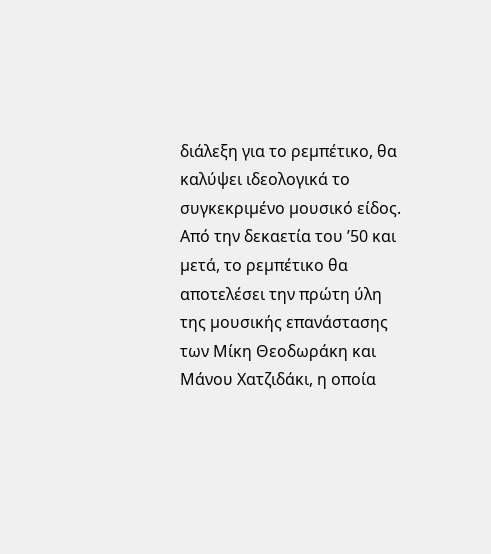διάλεξη για το ρεµπέτικο, θα καλύψει ιδεολογικά το συγκεκριµένο µουσικό είδος. Από την δεκαετία του ’50 και µετά, το ρεµπέτικο θα αποτελέσει την πρώτη ύλη της µουσικής επανάστασης των Μίκη Θεοδωράκη και Μάνου Χατζιδάκι, η οποία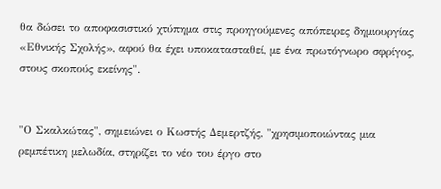θα δώσει το αποφασιστικό χτύπηµα στις προηγούµενες απόπειρες δηµιουργίας «Εθνικής Σχολής», αφού θα έχει υποκατασταθεί, µε ένα πρωτόγνωρο σφρίγος, στους σκοπούς εκείνης".


"Ο Σκαλκώτας", σημειώνει ο Κωστής Δεμερτζής, "χρησιµοποιώντας µια ρεµπέτικη µελωδία, στηρίζει το νέο του έργο στο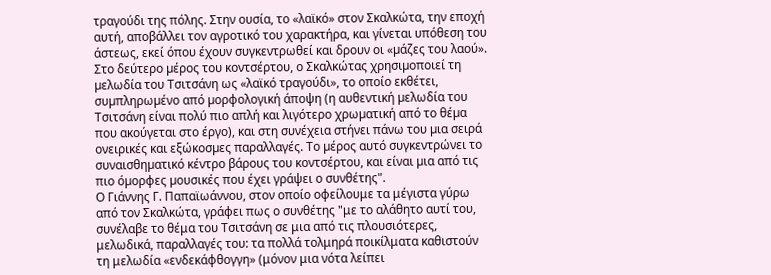τραγούδι της πόλης. Στην ουσία, το «λαϊκό» στον Σκαλκώτα, την εποχή αυτή, αποβάλλει τον αγροτικό του χαρακτήρα, και γίνεται υπόθεση του άστεως, εκεί όπου έχουν συγκεντρωθεί και δρουν οι «µάζες του λαού». Στο δεύτερο µέρος του κοντσέρτου, ο Σκαλκώτας χρησιµοποιεί τη µελωδία του Τσιτσάνη ως «λαϊκό τραγούδι», το οποίο εκθέτει, συµπληρωµένο από µορφολογική άποψη (η αυθεντική µελωδία του Τσιτσάνη είναι πολύ πιο απλή και λιγότερο χρωµατική από το θέµα που ακούγεται στο έργο), και στη συνέχεια στήνει πάνω του µια σειρά ονειρικές και εξώκοσµες παραλλαγές. Το µέρος αυτό συγκεντρώνει το συναισθηµατικό κέντρο βάρους του κοντσέρτου, και είναι µια από τις πιο όµορφες µουσικές που έχει γράψει ο συνθέτης".
Ο Γιάννης Γ. Παπαϊωάννου, στον οποίο οφείλουμε τα μέγιστα γύρω από τον Σκαλκώτα, γράφει πως ο συνθέτης "με το αλάθητο αυτί του, συνέλαβε το θέμα του Τσιτσάνη σε μια από τις πλουσιότερες, μελωδικά, παραλλαγές του: τα πολλά τολμηρά ποικίλματα καθιστούν τη μελωδία «ενδεκάφθογγη» (μόνον μια νότα λείπει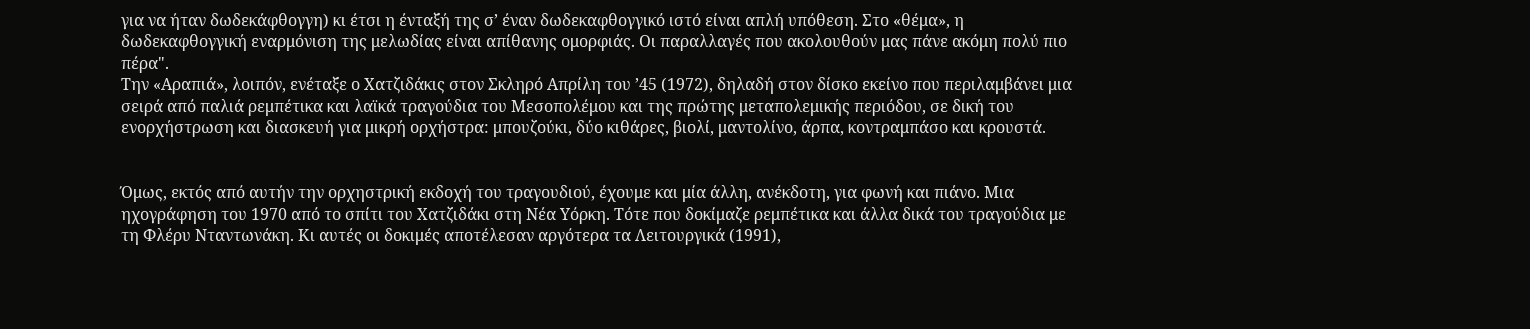για να ήταν δωδεκάφθογγη) κι έτσι η ένταξή της σ’ έναν δωδεκαφθογγικό ιστό είναι απλή υπόθεση. Στο «θέμα», η δωδεκαφθογγική εναρμόνιση της μελωδίας είναι απίθανης ομορφιάς. Οι παραλλαγές που ακολουθούν μας πάνε ακόμη πολύ πιο πέρα".
Την «Αραπιά», λοιπόν, ενέταξε ο Χατζιδάκις στον Σκληρό Απρίλη του ’45 (1972), δηλαδή στον δίσκο εκείνο που περιλαμβάνει μια σειρά από παλιά ρεμπέτικα και λαϊκά τραγούδια του Μεσοπολέμου και της πρώτης μεταπολεμικής περιόδου, σε δική του ενορχήστρωση και διασκευή για μικρή ορχήστρα: μπουζούκι, δύο κιθάρες, βιολί, μαντολίνο, άρπα, κοντραμπάσο και κρουστά.


Όμως, εκτός από αυτήν την ορχηστρική εκδοχή του τραγουδιού, έχουμε και μία άλλη, ανέκδοτη, για φωνή και πιάνο. Μια ηχογράφηση του 1970 από το σπίτι του Χατζιδάκι στη Νέα Υόρκη. Τότε που δοκίμαζε ρεμπέτικα και άλλα δικά του τραγούδια με τη Φλέρυ Νταντωνάκη. Κι αυτές οι δοκιμές αποτέλεσαν αργότερα τα Λειτουργικά (1991),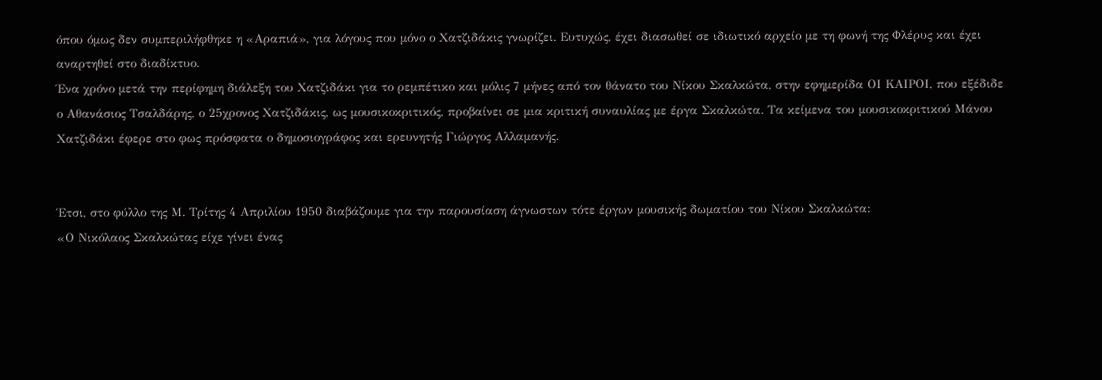όπου όμως δεν συμπεριλήφθηκε η «Αραπιά», για λόγους που μόνο ο Χατζιδάκις γνωρίζει. Ευτυχώς, έχει διασωθεί σε ιδιωτικό αρχείο με τη φωνή της Φλέρυς και έχει αναρτηθεί στο διαδίκτυο.
Ένα χρόνο μετά την περίφημη διάλεξη του Χατζιδάκι για το ρεμπέτικο και μόλις 7 μήνες από τον θάνατο του Νίκου Σκαλκώτα, στην εφημερίδα ΟΙ ΚΑΙΡΟΙ, που εξέδιδε ο Αθανάσιος Τσαλδάρης, ο 25χρονος Χατζιδάκις, ως μουσικοκριτικός, προβαίνει σε μια κριτική συναυλίας με έργα Σκαλκώτα. Τα κείμενα του μουσικοκριτικού Μάνου Χατζιδάκι έφερε στο φως πρόσφατα ο δημοσιογράφος και ερευνητής Γιώργος Αλλαμανής.


Έτσι, στο φύλλο της Μ. Τρίτης 4 Απριλίου 1950 διαβάζουμε για την παρουσίαση άγνωστων τότε έργων μουσικής δωματίου του Νίκου Σκαλκώτα:
«Ο Νικόλαος Σκαλκώτας είχε γίνει ένας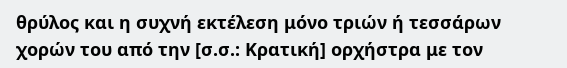θρύλος και η συχνή εκτέλεση μόνο τριών ή τεσσάρων χορών του από την [σ.σ.: Κρατική] ορχήστρα με τον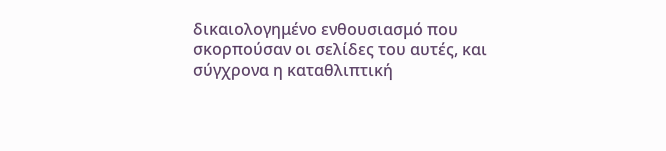δικαιολογημένο ενθουσιασμό που σκορπούσαν οι σελίδες του αυτές, και σύγχρονα η καταθλιπτική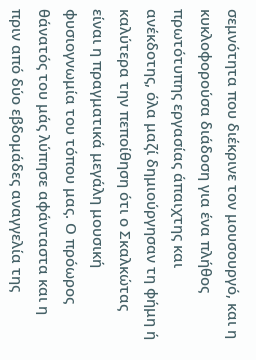σεμνότητα που διέκρινε τον μουσουργό, και η κυκλοφορούσα διάδοση για ένα πλήθος πρωτότυπης εργασίας άπαιχτης και ανέκδοτης, όλα μαζί δημιούργησαν τη φήμη ή καλύτερα την πεποίθηση ότι ο Σκαλκώτας είναι η πραγματικά μεγάλη μουσική φυσιογνωμία του τόπου μας. Ο πρόωρος θάνατός του μάς λύπησε αφάνταστα και η πριν από δύο εβδομάδες αναγγελία της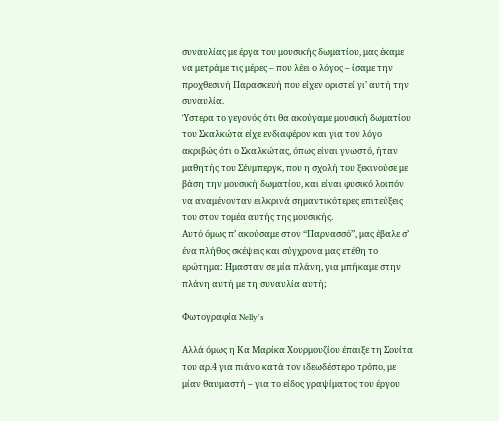συναυλίας με έργα του μουσικής δωματίου, μας έκαμε να μετράμε τις μέρες – που λέει ο λόγος – ίσαμε την προχθεσινή Παρασκευή που είχεν οριστεί γι’ αυτή την συναυλία.
Ύστερα το γεγονός ότι θα ακούγαμε μουσική δωματίου του Σκαλκώτα είχε ενδιαφέρον και για τον λόγο ακριβώς ότι ο Σκαλκώτας, όπως είναι γνωστό, ήταν μαθητής του Σένμπεργκ, που η σχολή του ξεκινούσε με βάση την μουσική δωματίου, και είναι φυσικό λοιπόν να αναμένονταν ειλκρινά σημαντικότερες επιτεύξεις του στον τομέα αυτής της μουσικής.
Αυτό όμως π’ ακούσαμε στον ‘‘Παρνασσό’’, μας έβαλε σ’ ένα πλήθος σκέψεις και σύγχρονα μας ετέθη το ερώτημα: Ημασταν σε μία πλάνη, για μπήκαμε στην πλάνη αυτή με τη συναυλία αυτή;

Φωτογραφία Nelly's

Αλλά όμως η Κα Μαρίκα Χουρμουζίου έπαιξε τη Σουίτα του αρ.4 για πιάνο κατά τον ιδεωδέστερο τρόπο, με μίαν θαυμαστή – για το είδος γραψίματος του έργου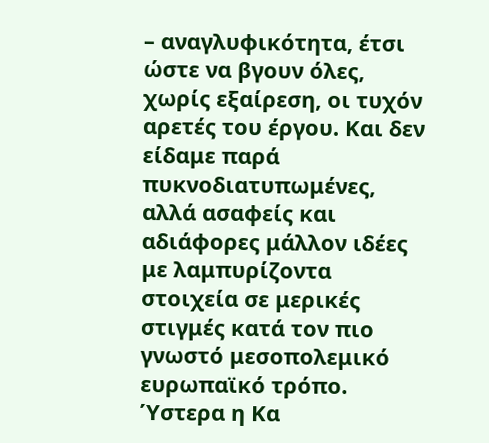– αναγλυφικότητα, έτσι ώστε να βγουν όλες, χωρίς εξαίρεση, οι τυχόν αρετές του έργου. Και δεν είδαμε παρά πυκνοδιατυπωμένες, αλλά ασαφείς και αδιάφορες μάλλον ιδέες με λαμπυρίζοντα στοιχεία σε μερικές στιγμές κατά τον πιο γνωστό μεσοπολεμικό ευρωπαϊκό τρόπο. Ύστερα η Κα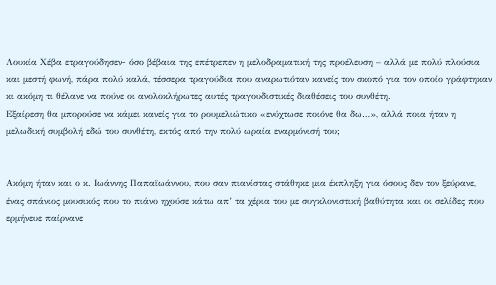Λουκία Χέβα ετραγούδησεν- όσο βέβαια της επέτρεπεν η μελοδραματική της προέλευση – αλλά με πολύ πλούσια και μεστή φωνή, πάρα πολύ καλά, τέσσερα τραγούδια που αναρωτιόταν κανείς τον σκοπό για τον οποίο γράφτηκαν κι ακόμη τι θέλανε να πούνε οι ανολοκλήρωτες αυτές τραγουδιστικές διαθέσεις του συνθέτη.
Εξαίρεση θα μπορούσε να κάμει κανείς για το ρουμελιώτικο «ενύχτωσε ποιόνε θα δω…», αλλά ποια ήταν η μελωδική συμβολή εδώ του συνθέτη, εκτός από την πολύ ωραία εναρμόνισή του;


Ακόμη ήταν και ο κ. Ιωάννης Παπαϊωάννου, που σαν πιανίστας στάθηκε μια έκπληξη για όσους δεν τον ξεύρανε, ένας σπάνιος μουσικός που το πιάνο ηχούσε κάτω απ’ τα χέρια του με συγκλονιστική βαθύτητα και οι σελίδες που ερμήνευε παίρνανε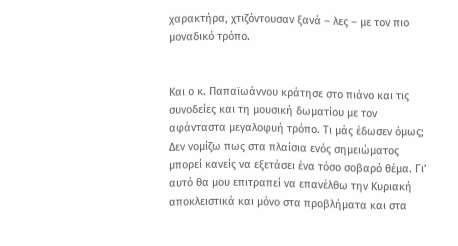χαρακτήρα, χτιζόντουσαν ξανά – λες – με τον πιο μοναδικό τρόπο.


Και ο κ. Παπαϊωάννου κράτησε στο πιάνο και τις συνοδείες και τη μουσική δωματίου με τον αφάνταστα μεγαλοφυή τρόπο. Τι μάς έδωσεν όμως;
Δεν νομίζω πως στα πλαίσια ενός σημειώματος μπορεί κανείς να εξετάσει ένα τόσο σοβαρό θέμα. Γι’ αυτό θα μου επιτραπεί να επανέλθω την Κυριακή αποκλειστικά και μόνο στα προβλήματα και στα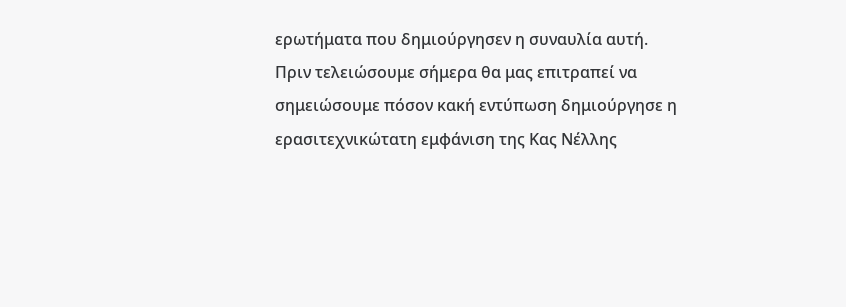ερωτήματα που δημιούργησεν η συναυλία αυτή.
Πριν τελειώσουμε σήμερα θα μας επιτραπεί να σημειώσουμε πόσον κακή εντύπωση δημιούργησε η ερασιτεχνικώτατη εμφάνιση της Κας Νέλλης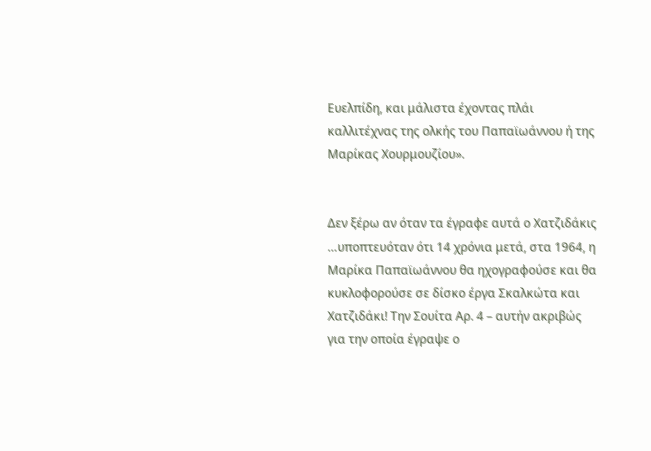Ευελπίδη, και μάλιστα έχοντας πλάι καλλιτέχνας της ολκής του Παπαϊωάννου ή της Μαρίκας Χουρμουζίου».


Δεν ξέρω αν όταν τα έγραφε αυτά ο Χατζιδάκις …υποπτευόταν ότι 14 χρόνια μετά, στα 1964, η Μαρίκα Παπαϊωάννου θα ηχογραφούσε και θα κυκλοφορούσε σε δίσκο έργα Σκαλκώτα και Χατζιδάκι! Την Σουίτα Αρ. 4 – αυτήν ακριβώς για την οποία έγραψε ο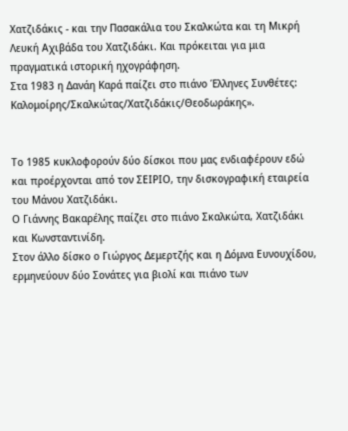Χατζιδάκις - και την Πασακάλια του Σκαλκώτα και τη Μικρή Λευκή Αχιβάδα του Χατζιδάκι. Και πρόκειται για μια πραγματικά ιστορική ηχογράφηση.
Στα 1983 η Δανάη Καρά παίζει στο πιάνο Έλληνες Συνθέτες: Καλομοίρης/Σκαλκώτας/Χατζιδάκις/Θεοδωράκης».


Το 1985 κυκλοφορούν δύο δίσκοι που μας ενδιαφέρουν εδώ και προέρχονται από τον ΣΕΙΡΙΟ, την δισκογραφική εταιρεία του Μάνου Χατζιδάκι.
Ο Γιάννης Βακαρέλης παίζει στο πιάνο Σκαλκώτα, Χατζιδάκι και Κωνσταντινίδη.
Στον άλλο δίσκο ο Γιώργος Δεμερτζής και η Δόμνα Ευνουχίδου, ερμηνεύουν δύο Σονάτες για βιολί και πιάνο των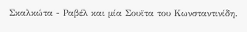Σκαλκώτα - Ραβέλ και μία Σουϊτα του Κωνσταντινίδη.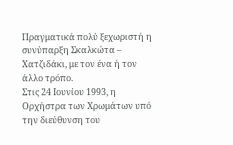Πραγματικά πολύ ξεχωριστή η συνύπαρξη Σκαλκώτα – Χατζιδάκι, με τον ένα ή τον άλλο τρόπο.
Στις 24 Ιουνίου 1993, η Ορχήστρα των Χρωμάτων υπό την διεύθυνση του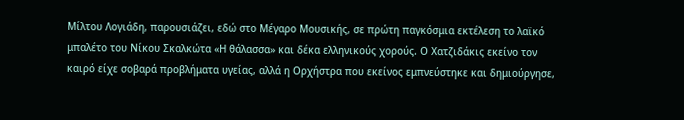Μίλτου Λογιάδη, παρουσιάζει, εδώ στο Μέγαρο Μουσικής, σε πρώτη παγκόσμια εκτέλεση το λαϊκό μπαλέτο του Νίκου Σκαλκώτα «Η θάλασσα» και δέκα ελληνικούς χορούς. Ο Χατζιδάκις εκείνο τον καιρό είχε σοβαρά προβλήματα υγείας, αλλά η Ορχήστρα που εκείνος εμπνεύστηκε και δημιούργησε,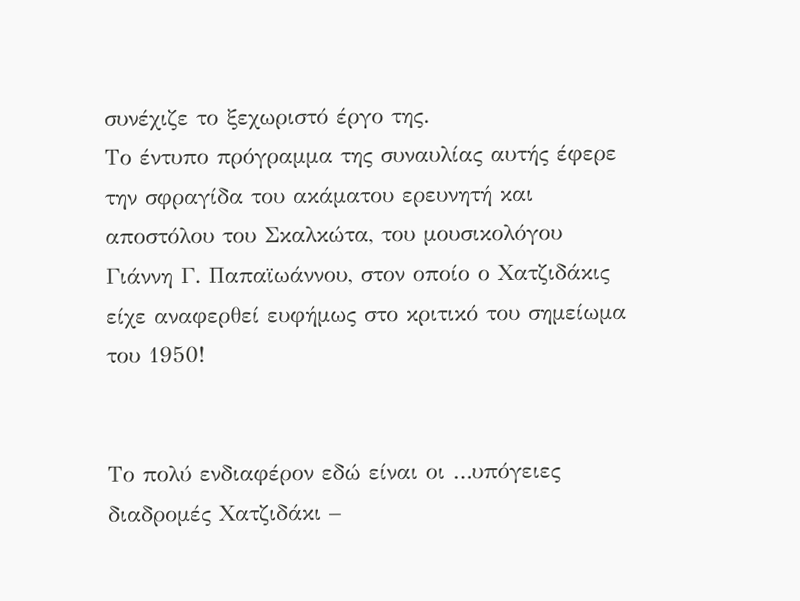συνέχιζε το ξεχωριστό έργο της.
Το έντυπο πρόγραμμα της συναυλίας αυτής έφερε την σφραγίδα του ακάματου ερευνητή και αποστόλου του Σκαλκώτα, του μουσικολόγου Γιάννη Γ. Παπαϊωάννου, στον οποίο ο Χατζιδάκις είχε αναφερθεί ευφήμως στο κριτικό του σημείωμα του 1950!


Το πολύ ενδιαφέρον εδώ είναι οι …υπόγειες διαδρομές Χατζιδάκι –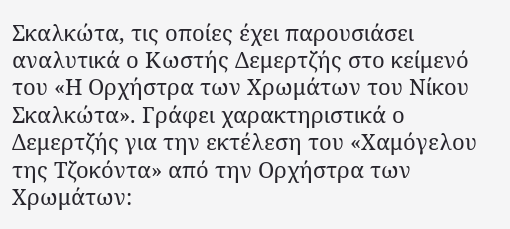Σκαλκώτα, τις οποίες έχει παρουσιάσει αναλυτικά ο Κωστής Δεμερτζής στο κείμενό του «Η Ορχήστρα των Χρωμάτων του Νίκου Σκαλκώτα». Γράφει χαρακτηριστικά ο Δεμερτζής για την εκτέλεση του «Χαμόγελου της Τζοκόντα» από την Ορχήστρα των Χρωμάτων: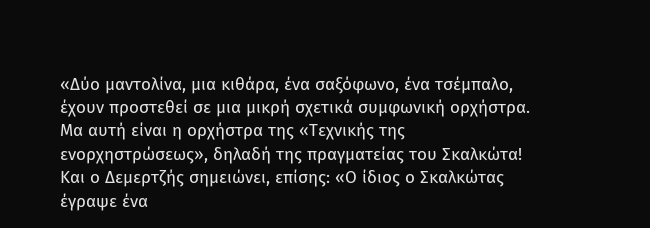«Δύο μαντολίνα, μια κιθάρα, ένα σαξόφωνο, ένα τσέμπαλο, έχουν προστεθεί σε μια μικρή σχετικά συμφωνική ορχήστρα. Μα αυτή είναι η ορχήστρα της «Τεχνικής της ενορχηστρώσεως», δηλαδή της πραγματείας του Σκαλκώτα! Και ο Δεμερτζής σημειώνει, επίσης: «Ο ίδιος ο Σκαλκώτας έγραψε ένα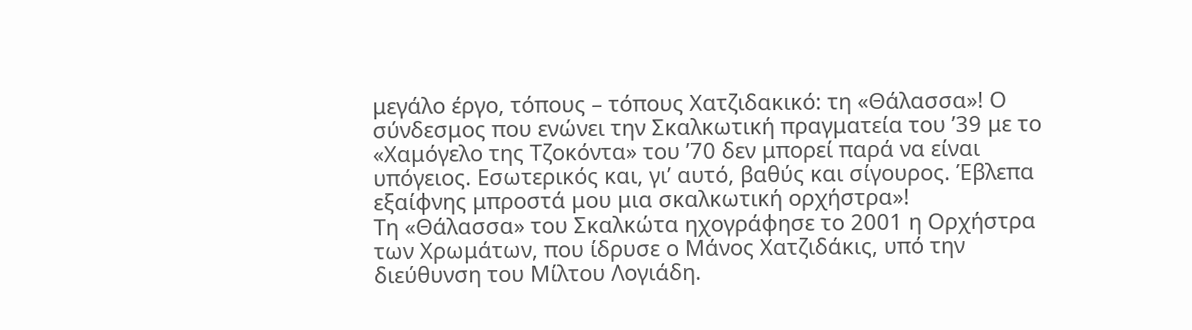μεγάλο έργο, τόπους – τόπους Χατζιδακικό: τη «Θάλασσα»! Ο σύνδεσμος που ενώνει την Σκαλκωτική πραγματεία του ’39 με το «Χαμόγελο της Τζοκόντα» του ’70 δεν μπορεί παρά να είναι υπόγειος. Εσωτερικός και, γι’ αυτό, βαθύς και σίγουρος. Έβλεπα εξαίφνης μπροστά μου μια σκαλκωτική ορχήστρα»!
Τη «Θάλασσα» του Σκαλκώτα ηχογράφησε το 2001 η Ορχήστρα των Χρωμάτων, που ίδρυσε ο Μάνος Χατζιδάκις, υπό την διεύθυνση του Μίλτου Λογιάδη.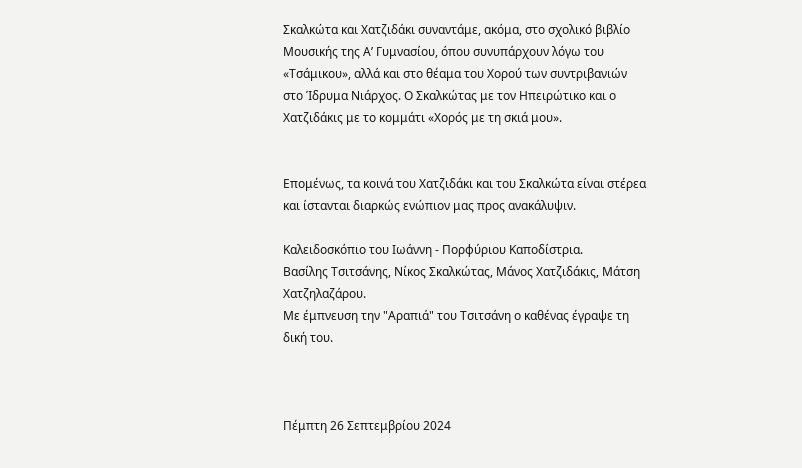Σκαλκώτα και Χατζιδάκι συναντάμε, ακόμα, στο σχολικό βιβλίο Μουσικής της Α’ Γυμνασίου, όπου συνυπάρχουν λόγω του «Τσάμικου», αλλά και στο θέαμα του Χορού των συντριβανιών στο Ίδρυμα Νιάρχος. Ο Σκαλκώτας με τον Ηπειρώτικο και ο Χατζιδάκις με το κομμάτι «Χορός με τη σκιά μου».


Επομένως, τα κοινά του Χατζιδάκι και του Σκαλκώτα είναι στέρεα και ίστανται διαρκώς ενώπιον μας προς ανακάλυψιν.

Καλειδοσκόπιο του Ιωάννη - Πορφύριου Καποδίστρια.
Βασίλης Τσιτσάνης, Νίκος Σκαλκώτας, Μάνος Χατζιδάκις, Μάτση Χατζηλαζάρου.
Με έμπνευση την "Αραπιά" του Τσιτσάνη ο καθένας έγραψε τη δική του.



Πέμπτη 26 Σεπτεμβρίου 2024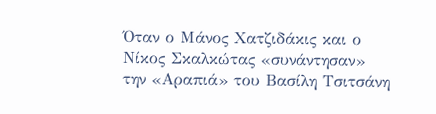Όταν ο Μάνος Χατζιδάκις και ο Νίκος Σκαλκώτας «συνάντησαν» την «Αραπιά» του Βασίλη Τσιτσάνη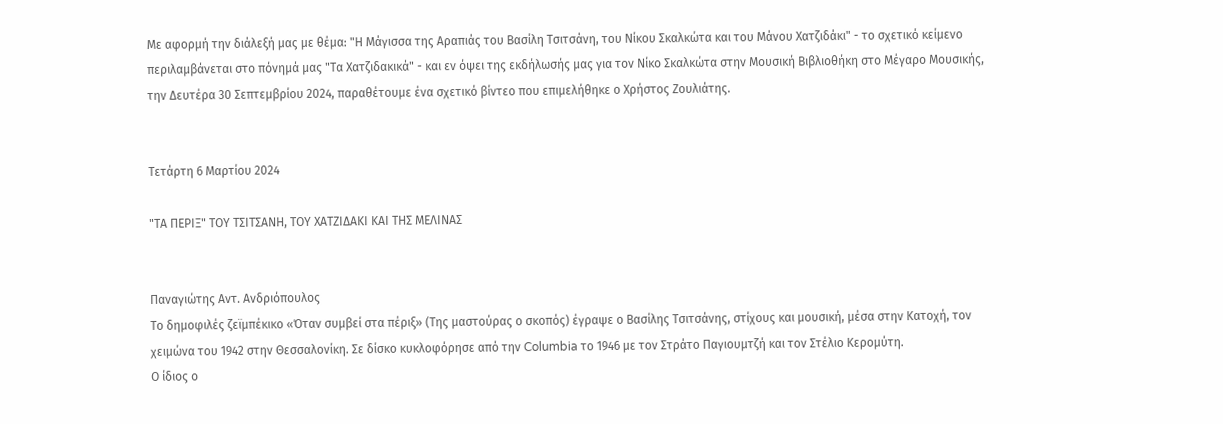Με αφορμή την διάλεξή μας με θέμα: "Η Μάγισσα της Αραπιάς του Βασίλη Τσιτσάνη, του Νίκου Σκαλκώτα και του Μάνου Χατζιδάκι" - το σχετικό κείμενο περιλαμβάνεται στο πόνημά μας "Τα Χατζιδακικά" - και εν όψει της εκδήλωσής μας για τον Νίκο Σκαλκώτα στην Μουσική Βιβλιοθήκη στο Μέγαρο Μουσικής, την Δευτέρα 30 Σεπτεμβρίου 2024, παραθέτουμε ένα σχετικό βίντεο που επιμελήθηκε ο Χρήστος Ζουλιάτης.


Τετάρτη 6 Μαρτίου 2024

"ΤΑ ΠΕΡΙΞ" ΤΟΥ ΤΣΙΤΣΑΝΗ, ΤΟΥ ΧΑΤΖΙΔΑΚΙ ΚΑΙ ΤΗΣ ΜΕΛΙΝΑΣ


Παναγιώτης Αντ. Ανδριόπουλος
Το δημοφιλές ζεϊμπέκικο «Όταν συμβεί στα πέριξ» (Της μαστούρας ο σκοπός) έγραψε ο Βασίλης Τσιτσάνης, στίχους και μουσική, μέσα στην Κατοχή, τον χειμώνα του 1942 στην Θεσσαλονίκη. Σε δίσκο κυκλοφόρησε από την Columbia το 1946 με τον Στράτο Παγιουμτζή και τον Στέλιο Κερομύτη.
Ο ίδιος ο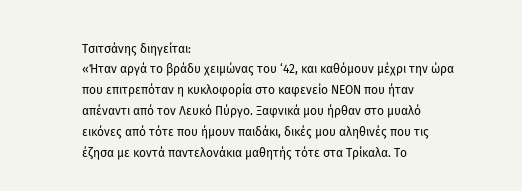Τσιτσάνης διηγείται:
«Ήταν αργά το βράδυ χειμώνας του ‘42, και καθόμουν μέχρι την ώρα που επιτρεπόταν η κυκλοφορία στο καφενείο ΝΕΟΝ που ήταν απέναντι από τον Λευκό Πύργο. Ξαφνικά μου ήρθαν στο μυαλό εικόνες από τότε που ήμουν παιδάκι, δικές μου αληθινές που τις έζησα με κοντά παντελονάκια μαθητής τότε στα Τρίκαλα. Το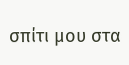σπίτι μου στα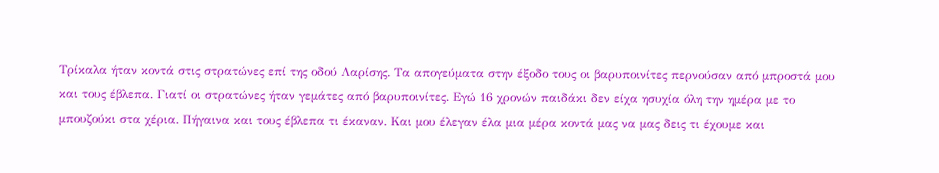Τρίκαλα ήταν κοντά στις στρατώνες επί της οδού Λαρίσης. Τα απογεύματα στην έξοδο τους οι βαρυποινίτες περνούσαν από μπροστά μου και τους έβλεπα. Γιατί οι στρατώνες ήταν γεμάτες από βαρυποινίτες. Εγώ 16 χρονών παιδάκι δεν είχα ησυχία όλη την ημέρα με το μπουζούκι στα χέρια. Πήγαινα και τους έβλεπα τι έκαναν. Και μου έλεγαν έλα μια μέρα κοντά μας να μας δεις τι έχουμε και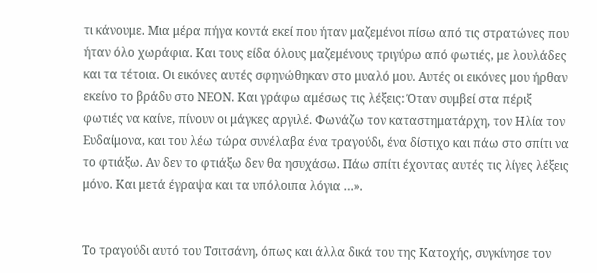τι κάνουμε. Μια μέρα πήγα κοντά εκεί που ήταν μαζεμένοι πίσω από τις στρατώνες που ήταν όλο χωράφια. Και τους είδα όλους μαζεμένους τριγύρω από φωτιές, με λουλάδες και τα τέτοια. Οι εικόνες αυτές σφηνώθηκαν στο μυαλό μου. Αυτές οι εικόνες μου ήρθαν εκείνο το βράδυ στο ΝΕΟΝ. Και γράφω αμέσως τις λέξεις: Όταν συμβεί στα πέριξ φωτιές να καίνε, πίνουν οι μάγκες αργιλέ. Φωνάζω τον καταστηματάρχη, τον Ηλία τον Ευδαίμονα, και του λέω τώρα συνέλαβα ένα τραγούδι, ένα δίστιχο και πάω στο σπίτι να το φτιάξω. Αν δεν το φτιάξω δεν θα ησυχάσω. Πάω σπίτι έχοντας αυτές τις λίγες λέξεις μόνο. Και μετά έγραψα και τα υπόλοιπα λόγια …».


Το τραγούδι αυτό του Τσιτσάνη, όπως και άλλα δικά του της Κατοχής, συγκίνησε τον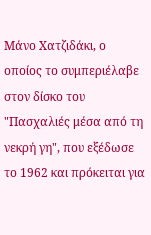Μάνο Χατζιδάκι, ο οποίος το συμπεριέλαβε στον δίσκο του "Πασχαλιές μέσα από τη νεκρή γη", που εξέδωσε το 1962 και πρόκειται για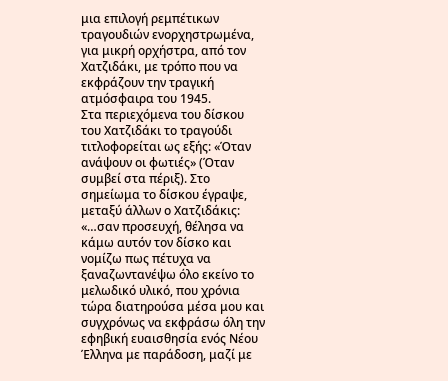μια επιλογή ρεμπέτικων τραγουδιών ενορχηστρωμένα, για μικρή ορχήστρα, από τον Χατζιδάκι, με τρόπο που να εκφράζουν την τραγική ατμόσφαιρα του 1945.
Στα περιεχόμενα του δίσκου του Χατζιδάκι το τραγούδι τιτλοφορείται ως εξής: «Όταν ανάψουν οι φωτιές» (Όταν συμβεί στα πέριξ). Στο σημείωμα το δίσκου έγραψε, μεταξύ άλλων ο Χατζιδάκις:
«…σαν προσευχή, θέλησα να κάμω αυτόν τον δίσκο και νομίζω πως πέτυχα να ξαναζωντανέψω όλο εκείνο το μελωδικό υλικό, που χρόνια τώρα διατηρούσα μέσα μου και συγχρόνως να εκφράσω όλη την εφηβική ευαισθησία ενός Νέου Έλληνα με παράδοση, μαζί με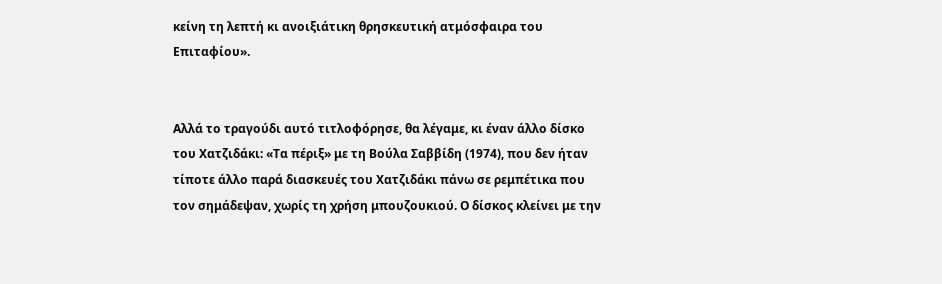κείνη τη λεπτή κι ανοιξιάτικη θρησκευτική ατμόσφαιρα του Επιταφίου».


Αλλά το τραγούδι αυτό τιτλοφόρησε, θα λέγαμε, κι έναν άλλο δίσκο του Χατζιδάκι: «Τα πέριξ» με τη Βούλα Σαββίδη (1974), που δεν ήταν τίποτε άλλο παρά διασκευές του Χατζιδάκι πάνω σε ρεμπέτικα που τον σημάδεψαν, χωρίς τη χρήση μπουζουκιού. Ο δίσκος κλείνει με την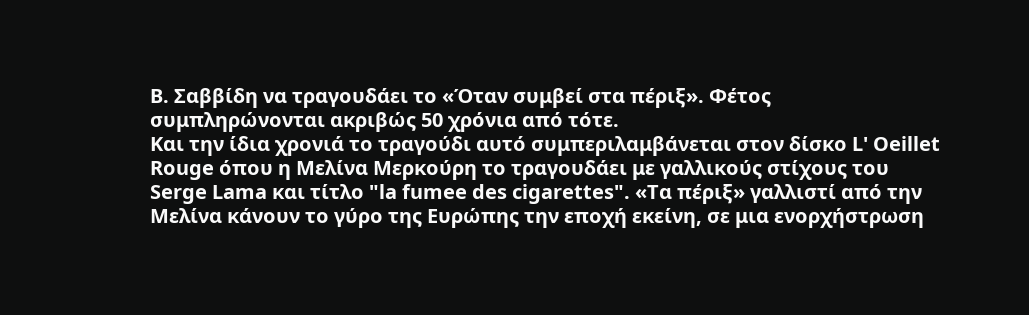Β. Σαββίδη να τραγουδάει το «Όταν συμβεί στα πέριξ». Φέτος συμπληρώνονται ακριβώς 50 χρόνια από τότε.
Και την ίδια χρονιά το τραγούδι αυτό συμπεριλαμβάνεται στον δίσκο L' Oeillet Rouge όπου η Μελίνα Μερκούρη το τραγουδάει με γαλλικούς στίχους του Serge Lama και τίτλο "la fumee des cigarettes". «Τα πέριξ» γαλλιστί από την Μελίνα κάνουν το γύρο της Ευρώπης την εποχή εκείνη, σε μια ενορχήστρωση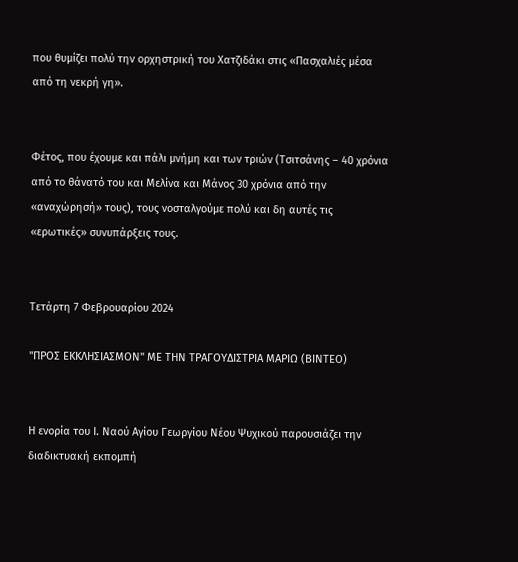που θυμίζει πολύ την ορχηστρική του Χατζιδάκι στις «Πασχαλιές μέσα από τη νεκρή γη».


Φέτος, που έχουμε και πάλι μνήμη και των τριών (Τσιτσάνης – 40 χρόνια από το θάνατό του και Μελίνα και Μάνος 30 χρόνια από την «αναχώρησή» τους), τους νοσταλγούμε πολύ και δη αυτές τις «ερωτικές» συνυπάρξεις τους.


Τετάρτη 7 Φεβρουαρίου 2024

"ΠΡΟΣ ΕΚΚΛΗΣΙΑΣΜΟΝ" ΜΕ ΤΗΝ ΤΡΑΓΟΥΔΙΣΤΡΙΑ ΜΑΡΙΩ (ΒΙΝΤΕΟ)


Η ενορία του Ι. Ναού Αγίου Γεωργίου Νέου Ψυχικού παρουσιάζει την διαδικτυακή εκπομπή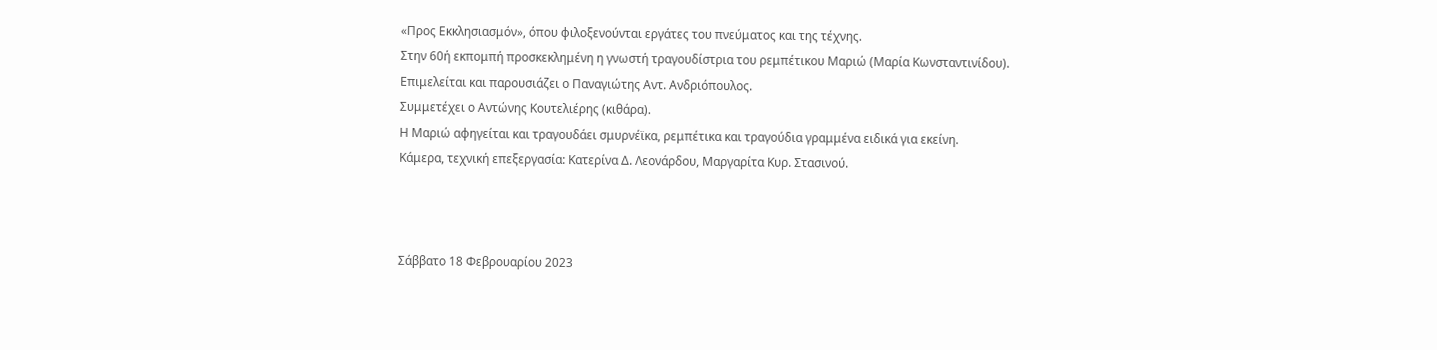«Προς Εκκλησιασμόν», όπου φιλοξενούνται εργάτες του πνεύματος και της τέχνης.
Στην 60ή εκπομπή προσκεκλημένη η γνωστή τραγουδίστρια του ρεμπέτικου Μαριώ (Μαρία Κωνσταντινίδου).
Επιμελείται και παρουσιάζει ο Παναγιώτης Αντ. Ανδριόπουλος.
Συμμετέχει ο Αντώνης Κουτελιέρης (κιθάρα).
Η Μαριώ αφηγείται και τραγουδάει σμυρνέϊκα, ρεμπέτικα και τραγούδια γραμμένα ειδικά για εκείνη.
Κάμερα, τεχνική επεξεργασία: Κατερίνα Δ. Λεονάρδου, Μαργαρίτα Κυρ. Στασινού.



Σάββατο 18 Φεβρουαρίου 2023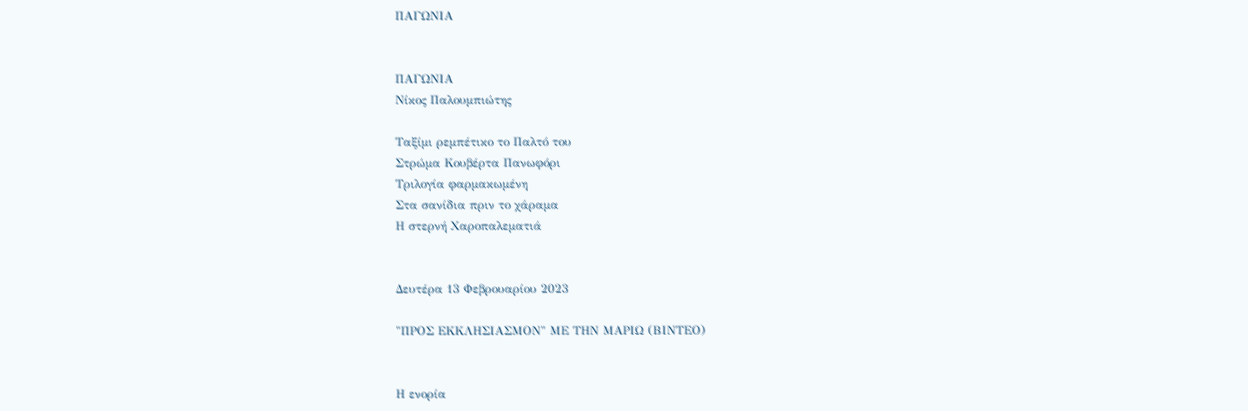ΠΑΓΩΝΙΑ


ΠΑΓΩΝΙΑ
Νίκος Παλουμπιώτης

Ταξίμι ρεμπέτικο το Παλτό του
Στρώμα Κουβέρτα Πανωφόρι
Τριλογία φαρμακωμένη
Στα σανίδια πριν το χάραμα
Η στερνή Χαροπαλεματιά


Δευτέρα 13 Φεβρουαρίου 2023

"ΠΡΟΣ ΕΚΚΛΗΣΙΑΣΜΟΝ" ΜΕ ΤΗΝ ΜΑΡΙΩ (ΒΙΝΤΕΟ)


Η ενορία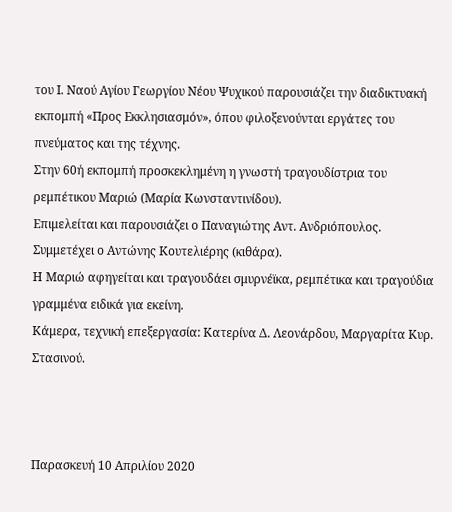του Ι. Ναού Αγίου Γεωργίου Νέου Ψυχικού παρουσιάζει την διαδικτυακή εκπομπή «Προς Εκκλησιασμόν», όπου φιλοξενούνται εργάτες του πνεύματος και της τέχνης.
Στην 60ή εκπομπή προσκεκλημένη η γνωστή τραγουδίστρια του ρεμπέτικου Μαριώ (Μαρία Κωνσταντινίδου).
Επιμελείται και παρουσιάζει ο Παναγιώτης Αντ. Ανδριόπουλος.
Συμμετέχει ο Αντώνης Κουτελιέρης (κιθάρα).
Η Μαριώ αφηγείται και τραγουδάει σμυρνέϊκα, ρεμπέτικα και τραγούδια γραμμένα ειδικά για εκείνη.
Κάμερα, τεχνική επεξεργασία: Κατερίνα Δ. Λεονάρδου, Μαργαρίτα Κυρ. Στασινού.



Παρασκευή 10 Απριλίου 2020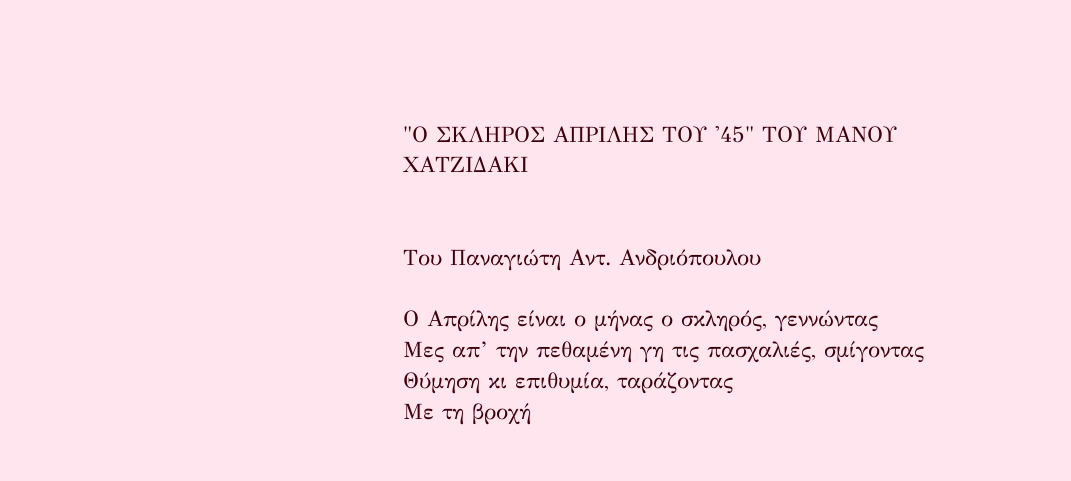"Ο ΣΚΛΗΡΟΣ ΑΠΡΙΛΗΣ ΤΟΥ '45" ΤΟΥ ΜΑΝΟΥ ΧΑΤΖΙΔΑΚΙ


Του Παναγιώτη Αντ. Ανδριόπουλου

Ο Απρίλης είναι ο μήνας ο σκληρός, γεννώντας
Μες απ’ την πεθαμένη γη τις πασχαλιές, σμίγοντας
Θύμηση κι επιθυμία, ταράζοντας
Με τη βροχή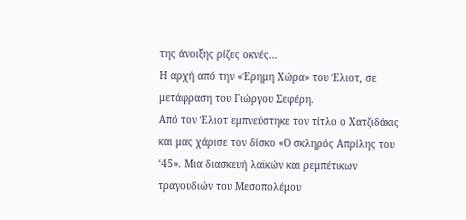της άνοιξης ρίζες οκνές…
Η αρχή από την «Έρημη Χώρα» του Έλιοτ, σε μετάφραση του Γιώργου Σεφέρη.
Από τον Έλιοτ εμπνεύστηκε τον τίτλο ο Χατζιδάκις και μας χάρισε τον δίσκο «Ο σκληρός Απρίλης του ‘45». Μια διασκευή λαϊκών και ρεμπέτικων τραγουδιών του Μεσοπολέμου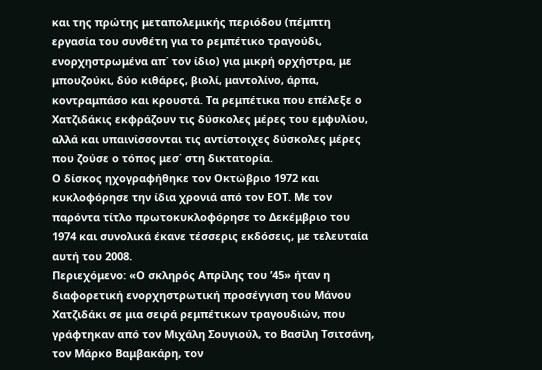και της πρώτης μεταπολεμικής περιόδου (πέμπτη εργασία του συνθέτη για το ρεμπέτικο τραγούδι, ενορχηστρωμένα απ΄ τον ίδιο) για μικρή ορχήστρα, με μπουζούκι, δύο κιθάρες, βιολί, μαντολίνο, άρπα, κοντραμπάσο και κρουστά. Τα ρεμπέτικα που επέλεξε ο Χατζιδάκις εκφράζουν τις δύσκολες μέρες του εμφυλίου, αλλά και υπαινίσσονται τις αντίστοιχες δύσκολες μέρες που ζούσε ο τόπος μεσ΄ στη δικτατορία.
Ο δίσκος ηχογραφήθηκε τον Οκτώβριο 1972 και κυκλοφόρησε την ίδια χρονιά από τον ΕΟΤ. Με τον παρόντα τίτλο πρωτοκυκλοφόρησε το Δεκέμβριο του 1974 και συνολικά έκανε τέσσερις εκδόσεις, με τελευταία αυτή του 2008.
Περιεχόμενο: «Ο σκληρός Απρίλης του ’45» ήταν η διαφορετική ενορχηστρωτική προσέγγιση του Μάνου Χατζιδάκι σε μια σειρά ρεμπέτικων τραγουδιών, που γράφτηκαν από τον Μιχάλη Σουγιούλ, το Βασίλη Τσιτσάνη, τον Μάρκο Βαμβακάρη, τον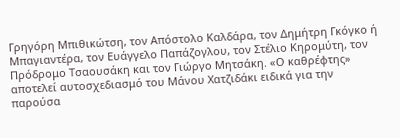Γρηγόρη Μπιθικώτση, τον Απόστολο Καλδάρα, τον Δημήτρη Γκόγκο ή Μπαγιαντέρα, τον Ευάγγελο Παπάζογλου, τον Στέλιο Κηρομύτη, τον Πρόδρομο Τσαουσάκη και τον Γιώργο Μητσάκη. «Ο καθρέφτης» αποτελεί αυτοσχεδιασμό του Μάνου Χατζιδάκι ειδικά για την παρούσα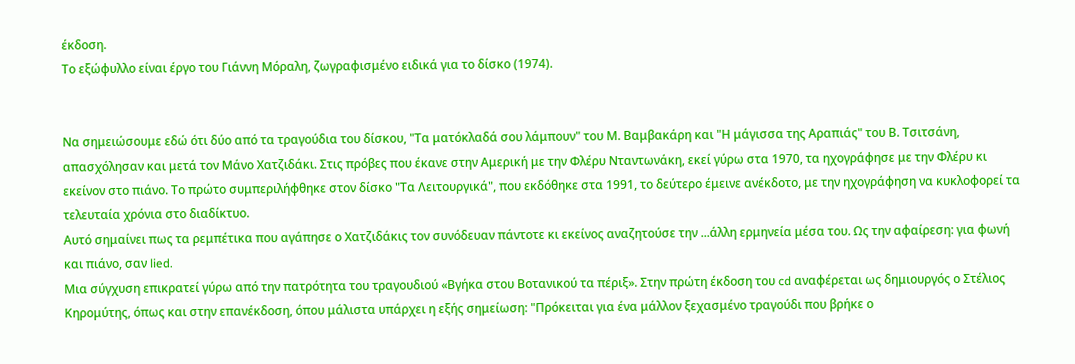έκδοση.
Το εξώφυλλο είναι έργο του Γιάννη Μόραλη, ζωγραφισμένο ειδικά για το δίσκο (1974).


Να σημειώσουμε εδώ ότι δύο από τα τραγούδια του δίσκου, "Τα ματόκλαδά σου λάμπουν" του Μ. Βαμβακάρη και "Η μάγισσα της Αραπιάς" του Β. Τσιτσάνη, απασχόλησαν και μετά τον Μάνο Χατζιδάκι. Στις πρόβες που έκανε στην Αμερική με την Φλέρυ Νταντωνάκη, εκεί γύρω στα 1970, τα ηχογράφησε με την Φλέρυ κι εκείνον στο πιάνο. Το πρώτο συμπεριλήφθηκε στον δίσκο "Τα Λειτουργικά", που εκδόθηκε στα 1991, το δεύτερο έμεινε ανέκδοτο, με την ηχογράφηση να κυκλοφορεί τα τελευταία χρόνια στο διαδίκτυο.
Αυτό σημαίνει πως τα ρεμπέτικα που αγάπησε ο Χατζιδάκις τον συνόδευαν πάντοτε κι εκείνος αναζητούσε την ...άλλη ερμηνεία μέσα του. Ως την αφαίρεση: για φωνή και πιάνο, σαν lied.
Μια σύγχυση επικρατεί γύρω από την πατρότητα του τραγουδιού «Βγήκα στου Βοτανικού τα πέριξ». Στην πρώτη έκδοση του cd αναφέρεται ως δημιουργός ο Στέλιος Κηρομύτης, όπως και στην επανέκδοση, όπου μάλιστα υπάρχει η εξής σημείωση: "Πρόκειται για ένα μάλλον ξεχασμένο τραγούδι που βρήκε ο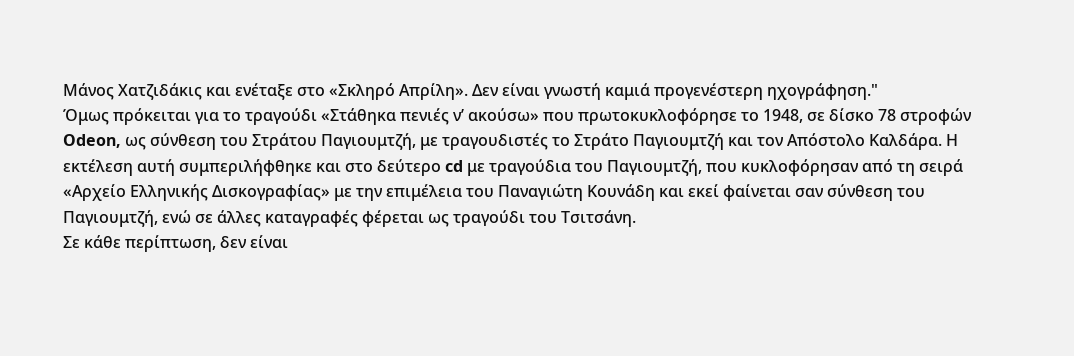Μάνος Χατζιδάκις και ενέταξε στο «Σκληρό Απρίλη». Δεν είναι γνωστή καμιά προγενέστερη ηχογράφηση."
Όμως πρόκειται για το τραγούδι «Στάθηκα πενιές ν’ ακούσω» που πρωτοκυκλοφόρησε το 1948, σε δίσκο 78 στροφών Odeon, ως σύνθεση του Στράτου Παγιουμτζή, με τραγουδιστές το Στράτο Παγιουμτζή και τον Απόστολο Καλδάρα. Η εκτέλεση αυτή συμπεριλήφθηκε και στο δεύτερο cd με τραγούδια του Παγιουμτζή, που κυκλοφόρησαν από τη σειρά «Αρχείο Ελληνικής Δισκογραφίας» με την επιμέλεια του Παναγιώτη Κουνάδη και εκεί φαίνεται σαν σύνθεση του Παγιουμτζή, ενώ σε άλλες καταγραφές φέρεται ως τραγούδι του Τσιτσάνη.
Σε κάθε περίπτωση, δεν είναι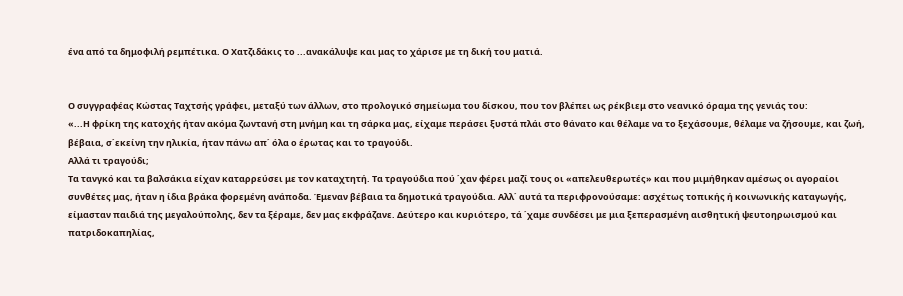ένα από τα δημοφιλή ρεμπέτικα. Ο Χατζιδάκις το ...ανακάλυψε και μας το χάρισε με τη δική του ματιά.


Ο συγγραφέας Κώστας Ταχτσής γράφει, μεταξύ των άλλων, στο προλογικό σημείωμα του δίσκου, που τον βλέπει ως ρέκβιεμ στο νεανικό όραμα της γενιάς του:
«...Η φρίκη της κατοχής ήταν ακόμα ζωντανή στη μνήμη και τη σάρκα μας, είχαμε περάσει ξυστά πλάι στο θάνατο και θέλαμε να το ξεχάσουμε, θέλαμε να ζήσουμε, και ζωή, βέβαια, σ΄εκείνη την ηλικία, ήταν πάνω απ΄ όλα ο έρωτας και το τραγούδι.
Αλλά τι τραγούδι;
Τα τανγκό και τα βαλσάκια είχαν καταρρεύσει με τον καταχτητή. Τα τραγούδια πού ΄χαν φέρει μαζί τους οι «απελευθερωτές» και που μιμήθηκαν αμέσως οι αγοραίοι συνθέτες μας, ήταν η ίδια βράκα φορεμένη ανάποδα. Έμεναν βέβαια τα δημοτικά τραγούδια. Αλλ΄ αυτά τα περιφρονούσαμε: ασχέτως τοπικής ή κοινωνικής καταγωγής, είμασταν παιδιά της μεγαλούπολης, δεν τα ξέραμε, δεν μας εκφράζανε. Δεύτερο και κυριότερο, τά ΄χαμε συνδέσει με μια ξεπερασμένη αισθητική ψευτοηρωισμού και πατριδοκαπηλίας,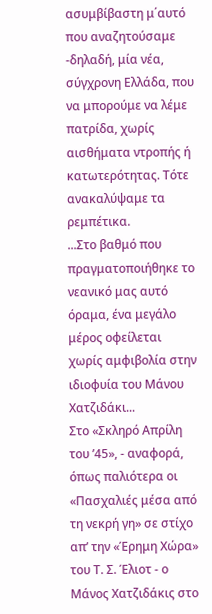ασυμβίβαστη μ΄αυτό που αναζητούσαμε -δηλαδή, μία νέα, σύγχρονη Ελλάδα, που να μπορούμε να λέμε πατρίδα, χωρίς αισθήματα ντροπής ή κατωτερότητας. Τότε ανακαλύψαμε τα ρεμπέτικα.
...Στο βαθμό που πραγματοποιήθηκε το νεανικό μας αυτό όραμα, ένα μεγάλο μέρος οφείλεται χωρίς αμφιβολία στην ιδιοφυία του Μάνου Χατζιδάκι...
Στο «Σκληρό Απρίλη του ’45», - αναφορά, όπως παλιότερα οι «Πασχαλιές μέσα από τη νεκρή γη» σε στίχο απ’ την «Έρημη Χώρα» του Τ. Σ. Έλιοτ - ο Μάνος Χατζιδάκις στο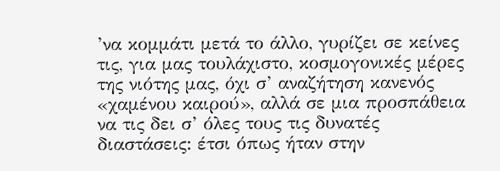’να κομμάτι μετά το άλλο, γυρίζει σε κείνες τις, για μας τουλάχιστο, κοσμογονικές μέρες της νιότης μας, όχι σ’ αναζήτηση κανενός «χαμένου καιρού», αλλά σε μια προσπάθεια να τις δει σ’ όλες τους τις δυνατές διαστάσεις: έτσι όπως ήταν στην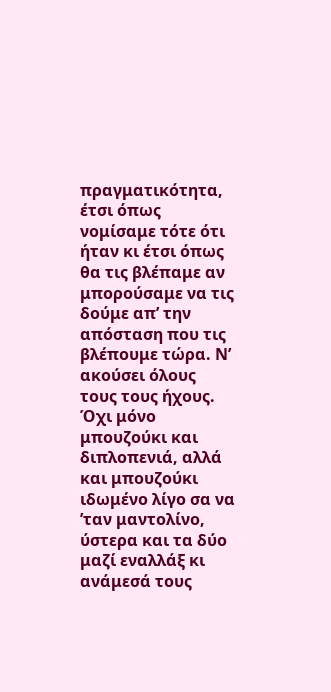πραγματικότητα, έτσι όπως νομίσαμε τότε ότι ήταν κι έτσι όπως θα τις βλέπαμε αν μπορούσαμε να τις δούμε απ’ την απόσταση που τις βλέπουμε τώρα. Ν’ ακούσει όλους τους τους ήχους. Όχι μόνο μπουζούκι και διπλοπενιά, αλλά και μπουζούκι ιδωμένο λίγο σα να ’ταν μαντολίνο, ύστερα και τα δύο μαζί εναλλάξ κι ανάμεσά τους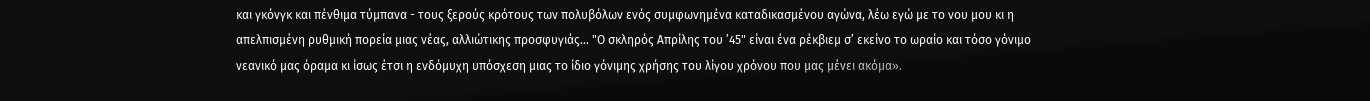και γκόνγκ και πένθιμα τύμπανα - τους ξερούς κρότους των πολυβόλων ενός συμφωνημένα καταδικασμένου αγώνα, λέω εγώ με το νου μου κι η απελπισμένη ρυθμική πορεία μιας νέας, αλλιώτικης προσφυγιάς… "Ο σκληρός Απρίλης του ’45" είναι ένα ρέκβιεμ σ’ εκείνο το ωραίο και τόσο γόνιμο νεανικό μας όραμα κι ίσως έτσι η ενδόμυχη υπόσχεση μιας το ίδιο γόνιμης χρήσης του λίγου χρόνου που μας μένει ακόμα».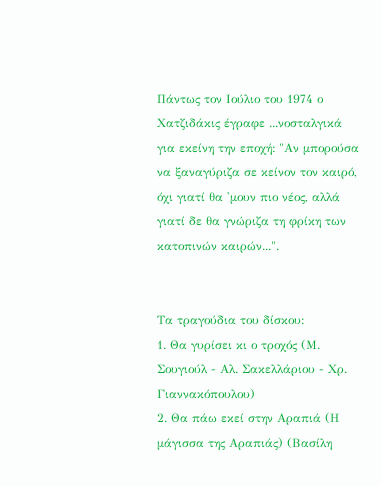Πάντως τον Ιούλιο του 1974 ο Χατζιδάκις έγραφε ...νοσταλγικά για εκείνη την εποχή: "Αν μπορούσα να ξαναγύριζα σε κείνον τον καιρό, όχι γιατί θα 'μουν πιο νέος, αλλά γιατί δε θα γνώριζα τη φρίκη των κατοπινών καιρών...".


Τα τραγούδια του δίσκου:
1. Θα γυρίσει κι ο τροχός (Μ. Σουγιούλ - Αλ. Σακελλάριου - Χρ. Γιαννακόπουλου)
2. Θα πάω εκεί στην Αραπιά (Η μάγισσα της Αραπιάς) (Βασίλη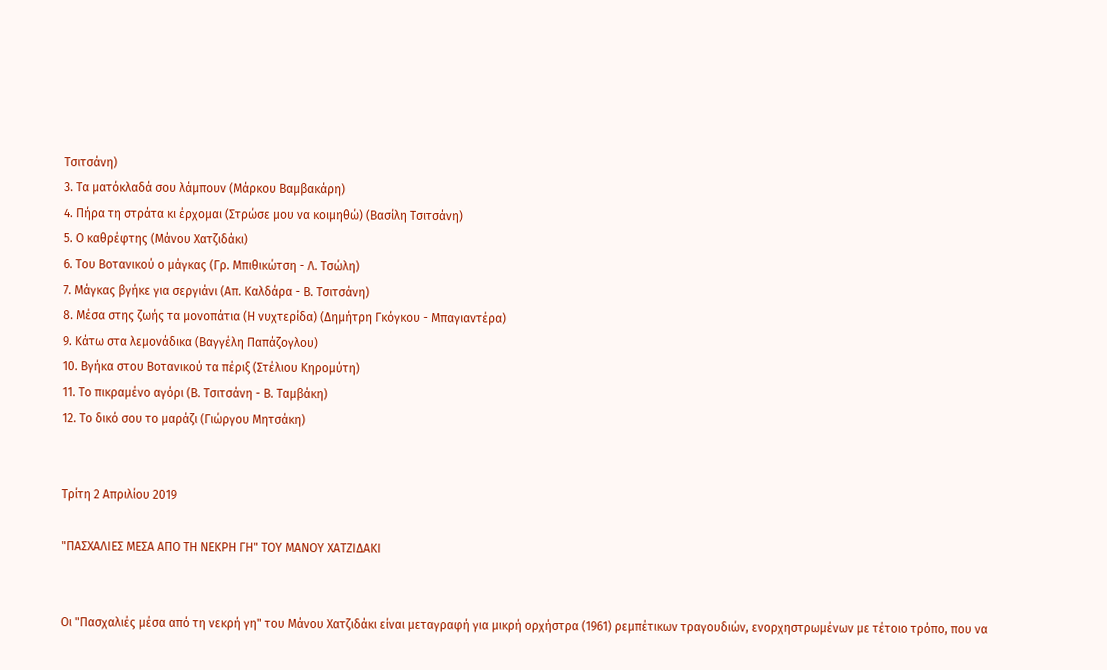Τσιτσάνη)
3. Τα ματόκλαδά σου λάμπουν (Μάρκου Βαμβακάρη)
4. Πήρα τη στράτα κι έρχομαι (Στρώσε μου να κοιμηθώ) (Βασίλη Τσιτσάνη)
5. Ο καθρέφτης (Μάνου Χατζιδάκι)
6. Του Βοτανικού ο μάγκας (Γρ. Μπιθικώτση - Λ. Τσώλη)
7. Μάγκας βγήκε για σεργιάνι (Απ. Καλδάρα - Β. Τσιτσάνη)
8. Μέσα στης ζωής τα μονοπάτια (Η νυχτερίδα) (Δημήτρη Γκόγκου - Μπαγιαντέρα)
9. Κάτω στα λεμονάδικα (Βαγγέλη Παπάζογλου)
10. Βγήκα στου Βοτανικού τα πέριξ (Στέλιου Κηρομύτη)
11. Το πικραμένο αγόρι (Β. Τσιτσάνη - Β. Ταμβάκη)
12. Το δικό σου το μαράζι (Γιώργου Μητσάκη)


Τρίτη 2 Απριλίου 2019

"ΠΑΣΧΑΛΙΕΣ ΜΕΣΑ ΑΠΟ ΤΗ ΝΕΚΡΗ ΓΗ" ΤΟΥ ΜΑΝΟΥ ΧΑΤΖΙΔΑΚΙ


Οι "Πασχαλιές μέσα από τη νεκρή γη" του Μάνου Χατζιδάκι είναι μεταγραφή για μικρή ορχήστρα (1961) ρεμπέτικων τραγουδιών, ενορχηστρωμένων με τέτοιο τρόπο, που να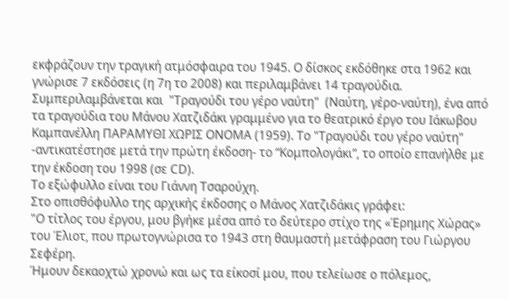εκφράζουν την τραγική ατμόσφαιρα του 1945. Ο δίσκος εκδόθηκε στα 1962 και γνώρισε 7 εκδόσεις (η 7η το 2008) και περιλαμβάνει 14 τραγούδια.
Συμπεριλαμβάνεται και  "Τραγούδι του γέρο ναύτη"  (Ναύτη, γέρο-ναύτη), ένα από τα τραγούδια του Μάνου Χατζιδάκι γραμμένο για το θεατρικό έργο του Ιάκωβου Καμπανέλλη ΠΑΡΑΜΥΘΙ ΧΩΡΙΣ ΟΝΟΜΑ (1959). Το "Τραγούδι του γέρο ναύτη" -αντικατέστησε μετά την πρώτη έκδοση- το “Κομπολογάκι”, το οποίο επανήλθε με την έκδοση του 1998 (σε CD).
Το εξώφυλλο είναι του Γιάννη Τσαρούχη.
Στο οπισθόφυλλο της αρχικής έκδοσης ο Μάνος Χατζιδάκις γράφει:
"Ο τίτλος του έργου, μου βγήκε μέσα από το δεύτερο στίχο της «Έρημης Χώρας» του Έλιοτ, που πρωτογνώρισα το 1943 στη θαυμαστή μετάφραση του Γιώργου Σεφέρη.
Ήμουν δεκαοχτώ χρονώ και ως τα είκοσί μου, που τελείωσε ο πόλεμος,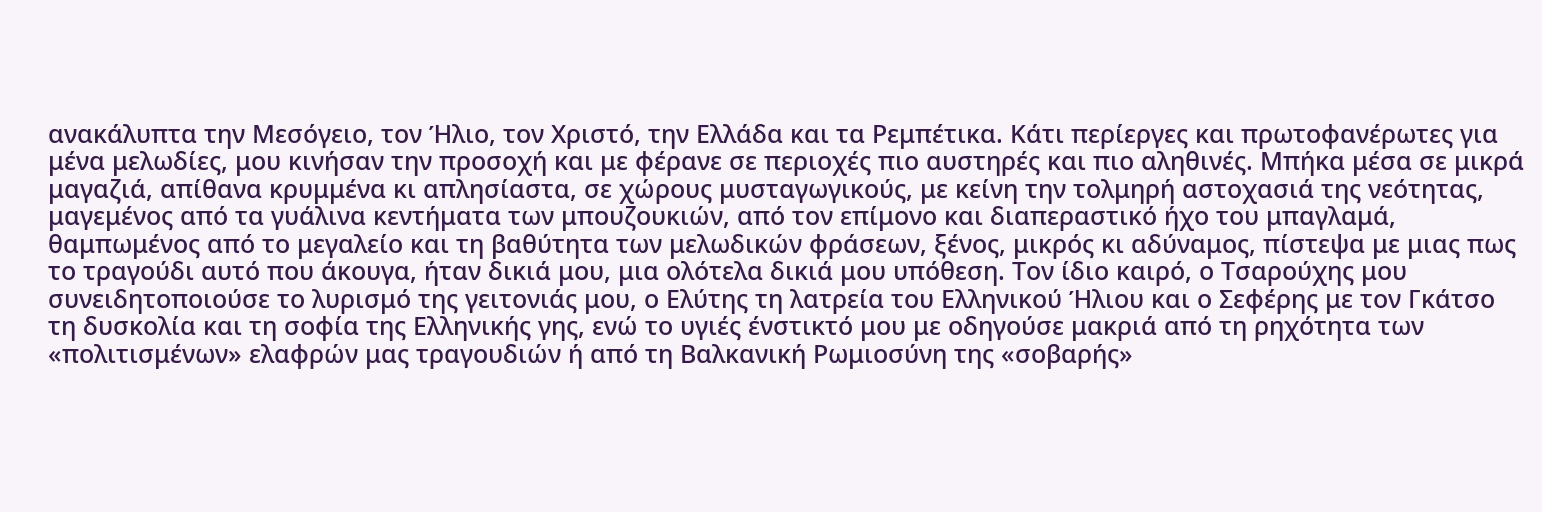ανακάλυπτα την Μεσόγειο, τον Ήλιο, τον Χριστό, την Ελλάδα και τα Ρεμπέτικα. Κάτι περίεργες και πρωτοφανέρωτες για μένα μελωδίες, μου κινήσαν την προσοχή και με φέρανε σε περιοχές πιο αυστηρές και πιο αληθινές. Μπήκα μέσα σε μικρά μαγαζιά, απίθανα κρυμμένα κι απλησίαστα, σε χώρους μυσταγωγικούς, με κείνη την τολμηρή αστοχασιά της νεότητας, μαγεμένος από τα γυάλινα κεντήματα των μπουζουκιών, από τον επίμονο και διαπεραστικό ήχο του μπαγλαμά, θαμπωμένος από το μεγαλείο και τη βαθύτητα των μελωδικών φράσεων, ξένος, μικρός κι αδύναμος, πίστεψα με μιας πως το τραγούδι αυτό που άκουγα, ήταν δικιά μου, μια ολότελα δικιά μου υπόθεση. Τον ίδιο καιρό, ο Τσαρούχης μου συνειδητοποιούσε το λυρισμό της γειτονιάς μου, ο Ελύτης τη λατρεία του Ελληνικού Ήλιου και ο Σεφέρης με τον Γκάτσο τη δυσκολία και τη σοφία της Ελληνικής γης, ενώ το υγιές ένστικτό μου με οδηγούσε μακριά από τη ρηχότητα των «πολιτισμένων» ελαφρών μας τραγουδιών ή από τη Βαλκανική Ρωμιοσύνη της «σοβαρής»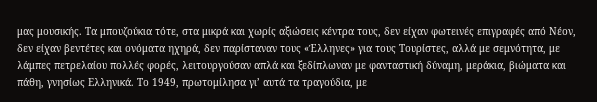μας μουσικής. Τα μπουζούκια τότε, στα μικρά και χωρίς αξιώσεις κέντρα τους, δεν είχαν φωτεινές επιγραφές από Νέον, δεν είχαν βεντέτες και ονόματα ηχηρά, δεν παρίσταναν τους «Έλληνες» για τους Τουρίστες, αλλά με σεμνότητα, με λάμπες πετρελαίου πολλές φορές, λειτουργούσαν απλά και ξεδίπλωναν με φανταστική δύναμη, μεράκια, βιώματα και πάθη, γνησίως Ελληνικά. Το 1949, πρωτομίλησα γι’ αυτά τα τραγούδια, με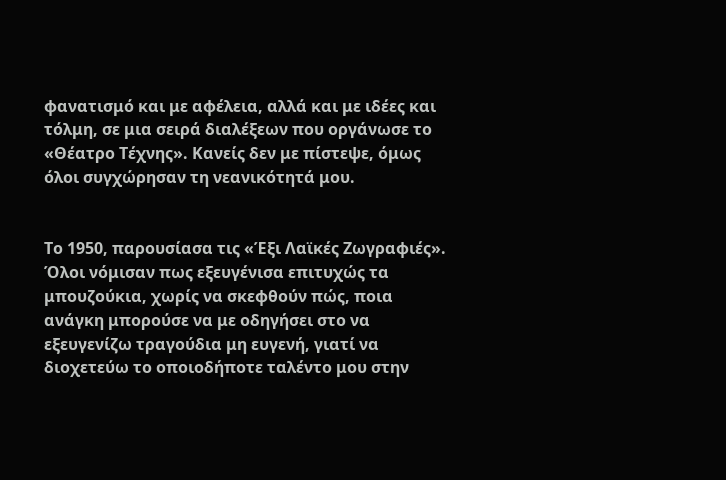φανατισμό και με αφέλεια, αλλά και με ιδέες και τόλμη, σε μια σειρά διαλέξεων που οργάνωσε το «Θέατρο Τέχνης». Κανείς δεν με πίστεψε, όμως όλοι συγχώρησαν τη νεανικότητά μου.


Το 1950, παρουσίασα τις «Έξι Λαϊκές Ζωγραφιές». Όλοι νόμισαν πως εξευγένισα επιτυχώς τα μπουζούκια, χωρίς να σκεφθούν πώς, ποια ανάγκη μπορούσε να με οδηγήσει στο να εξευγενίζω τραγούδια μη ευγενή, γιατί να διοχετεύω το οποιοδήποτε ταλέντο μου στην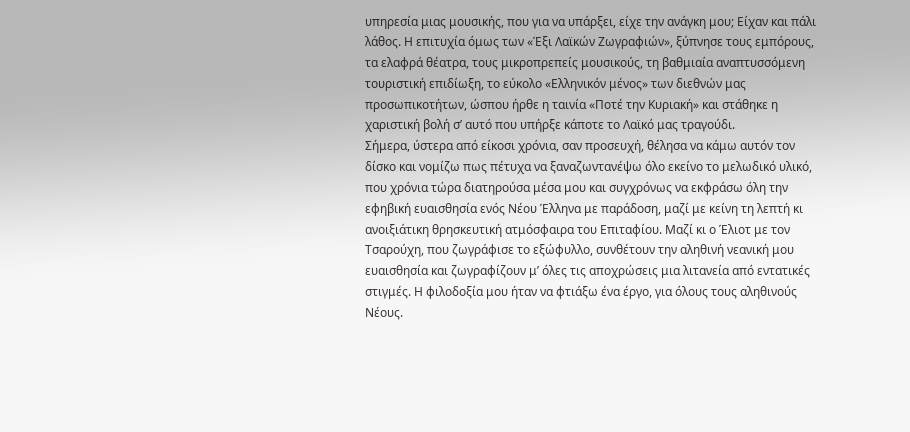υπηρεσία μιας μουσικής, που για να υπάρξει, είχε την ανάγκη μου; Είχαν και πάλι λάθος. Η επιτυχία όμως των «Έξι Λαϊκών Ζωγραφιών», ξύπνησε τους εμπόρους, τα ελαφρά θέατρα, τους μικροπρεπείς μουσικούς, τη βαθμιαία αναπτυσσόμενη τουριστική επιδίωξη, το εύκολο «Ελληνικόν μένος» των διεθνών μας προσωπικοτήτων, ώσπου ήρθε η ταινία «Ποτέ την Κυριακή» και στάθηκε η χαριστική βολή σ’ αυτό που υπήρξε κάποτε το Λαϊκό μας τραγούδι.
Σήμερα, ύστερα από είκοσι χρόνια, σαν προσευχή, θέλησα να κάμω αυτόν τον δίσκο και νομίζω πως πέτυχα να ξαναζωντανέψω όλο εκείνο το μελωδικό υλικό, που χρόνια τώρα διατηρούσα μέσα μου και συγχρόνως να εκφράσω όλη την εφηβική ευαισθησία ενός Νέου Έλληνα με παράδοση, μαζί με κείνη τη λεπτή κι ανοιξιάτικη θρησκευτική ατμόσφαιρα του Επιταφίου. Μαζί κι ο Έλιοτ με τον Τσαρούχη, που ζωγράφισε το εξώφυλλο, συνθέτουν την αληθινή νεανική μου ευαισθησία και ζωγραφίζουν μ’ όλες τις αποχρώσεις μια λιτανεία από εντατικές στιγμές. Η φιλοδοξία μου ήταν να φτιάξω ένα έργο, για όλους τους αληθινούς Νέους.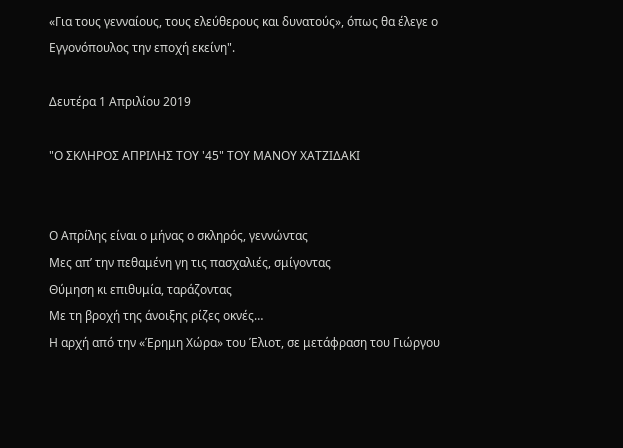«Για τους γενναίους, τους ελεύθερους και δυνατούς», όπως θα έλεγε ο Εγγονόπουλος την εποχή εκείνη".

Δευτέρα 1 Απριλίου 2019

"Ο ΣΚΛΗΡΟΣ ΑΠΡΙΛΗΣ ΤΟΥ '45" ΤΟΥ ΜΑΝΟΥ ΧΑΤΖΙΔΑΚΙ


Ο Απρίλης είναι ο μήνας ο σκληρός, γεννώντας
Μες απ’ την πεθαμένη γη τις πασχαλιές, σμίγοντας
Θύμηση κι επιθυμία, ταράζοντας
Με τη βροχή της άνοιξης ρίζες οκνές…
Η αρχή από την «Έρημη Χώρα» του Έλιοτ, σε μετάφραση του Γιώργου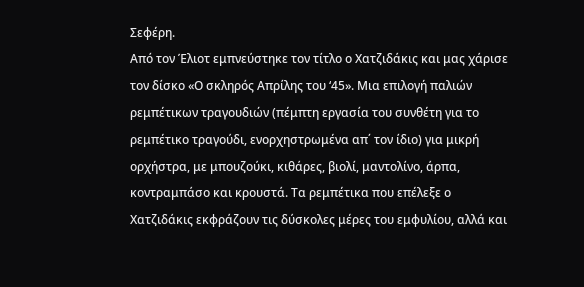Σεφέρη.
Από τον Έλιοτ εμπνεύστηκε τον τίτλο ο Χατζιδάκις και μας χάρισε τον δίσκο «Ο σκληρός Απρίλης του ‘45». Μια επιλογή παλιών ρεμπέτικων τραγουδιών (πέμπτη εργασία του συνθέτη για το ρεμπέτικο τραγούδι, ενορχηστρωμένα απ΄ τον ίδιο) για μικρή ορχήστρα, με μπουζούκι, κιθάρες, βιολί, μαντολίνο, άρπα, κοντραμπάσο και κρουστά. Τα ρεμπέτικα που επέλεξε ο Χατζιδάκις εκφράζουν τις δύσκολες μέρες του εμφυλίου, αλλά και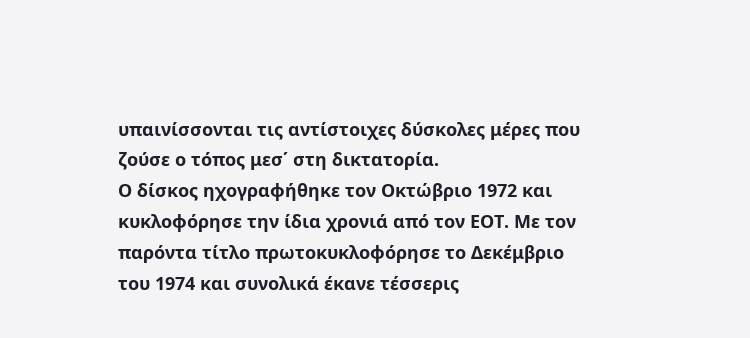υπαινίσσονται τις αντίστοιχες δύσκολες μέρες που ζούσε ο τόπος μεσ΄ στη δικτατορία.
Ο δίσκος ηχογραφήθηκε τον Οκτώβριο 1972 και κυκλοφόρησε την ίδια χρονιά από τον ΕΟΤ. Με τον παρόντα τίτλο πρωτοκυκλοφόρησε το Δεκέμβριο του 1974 και συνολικά έκανε τέσσερις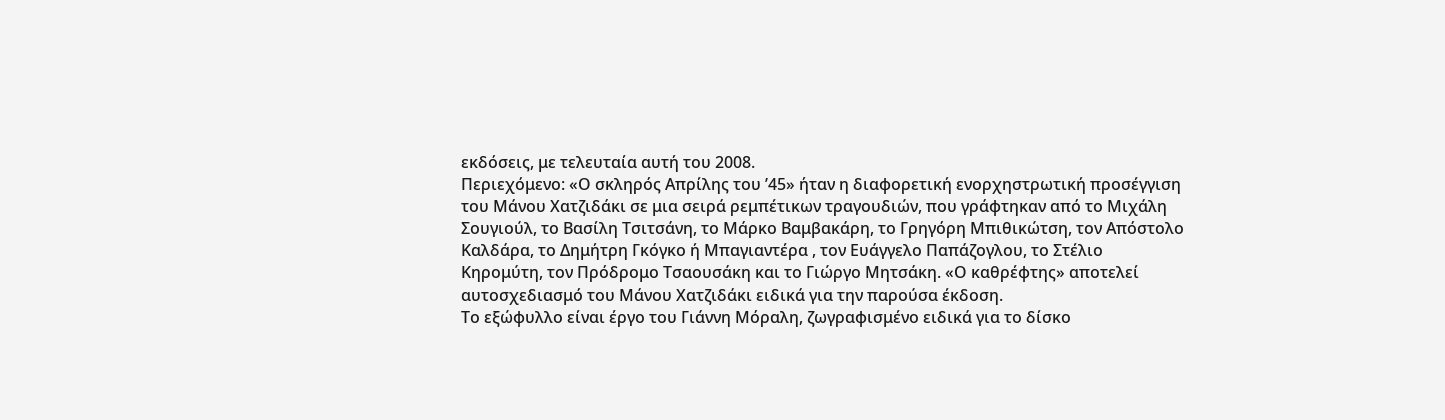εκδόσεις, με τελευταία αυτή του 2008.
Περιεχόμενο: «Ο σκληρός Απρίλης του ’45» ήταν η διαφορετική ενορχηστρωτική προσέγγιση του Μάνου Χατζιδάκι σε μια σειρά ρεμπέτικων τραγουδιών, που γράφτηκαν από το Μιχάλη Σουγιούλ, το Βασίλη Τσιτσάνη, το Μάρκο Βαμβακάρη, το Γρηγόρη Μπιθικώτση, τον Απόστολο Καλδάρα, το Δημήτρη Γκόγκο ή Μπαγιαντέρα , τον Ευάγγελο Παπάζογλου, το Στέλιο Κηρομύτη, τον Πρόδρομο Τσαουσάκη και το Γιώργο Μητσάκη. «Ο καθρέφτης» αποτελεί αυτοσχεδιασμό του Μάνου Χατζιδάκι ειδικά για την παρούσα έκδοση.
Το εξώφυλλο είναι έργο του Γιάννη Μόραλη, ζωγραφισμένο ειδικά για το δίσκο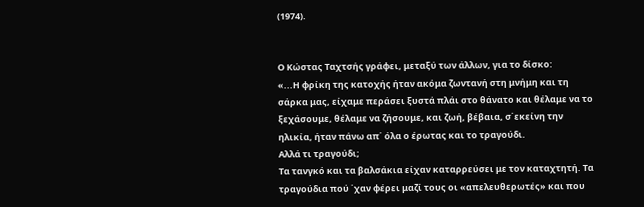(1974).


Ο Κώστας Ταχτσής γράφει, μεταξύ των άλλων, για το δίσκο:
«...Η φρίκη της κατοχής ήταν ακόμα ζωντανή στη μνήμη και τη σάρκα μας, είχαμε περάσει ξυστά πλάι στο θάνατο και θέλαμε να το ξεχάσουμε, θέλαμε να ζήσουμε, και ζωή, βέβαια, σ΄εκείνη την ηλικία, ήταν πάνω απ΄ όλα ο έρωτας και το τραγούδι.
Αλλά τι τραγούδι;
Τα τανγκό και τα βαλσάκια είχαν καταρρεύσει με τον καταχτητή. Τα τραγούδια πού ΄χαν φέρει μαζί τους οι «απελευθερωτές» και που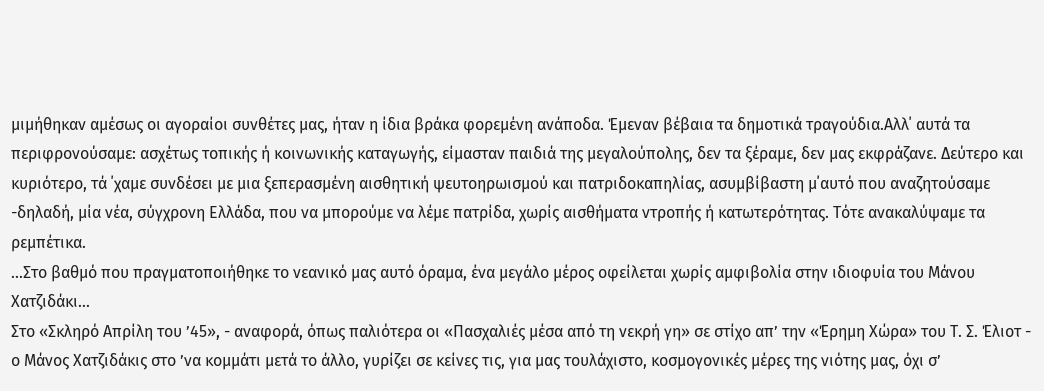μιμήθηκαν αμέσως οι αγοραίοι συνθέτες μας, ήταν η ίδια βράκα φορεμένη ανάποδα. Έμεναν βέβαια τα δημοτικά τραγούδια.Αλλ΄ αυτά τα περιφρονούσαμε: ασχέτως τοπικής ή κοινωνικής καταγωγής, είμασταν παιδιά της μεγαλούπολης, δεν τα ξέραμε, δεν μας εκφράζανε. Δεύτερο και κυριότερο, τά ΄χαμε συνδέσει με μια ξεπερασμένη αισθητική ψευτοηρωισμού και πατριδοκαπηλίας, ασυμβίβαστη μ΄αυτό που αναζητούσαμε -δηλαδή, μία νέα, σύγχρονη Ελλάδα, που να μπορούμε να λέμε πατρίδα, χωρίς αισθήματα ντροπής ή κατωτερότητας. Τότε ανακαλύψαμε τα ρεμπέτικα.
...Στο βαθμό που πραγματοποιήθηκε το νεανικό μας αυτό όραμα, ένα μεγάλο μέρος οφείλεται χωρίς αμφιβολία στην ιδιοφυία του Μάνου Χατζιδάκι...
Στο «Σκληρό Απρίλη του ’45», - αναφορά, όπως παλιότερα οι «Πασχαλιές μέσα από τη νεκρή γη» σε στίχο απ’ την «Έρημη Χώρα» του Τ. Σ. Έλιοτ - ο Μάνος Χατζιδάκις στο ’να κομμάτι μετά το άλλο, γυρίζει σε κείνες τις, για μας τουλάχιστο, κοσμογονικές μέρες της νιότης μας, όχι σ’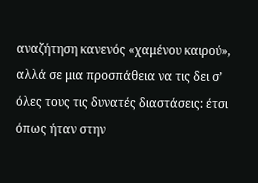αναζήτηση κανενός «χαμένου καιρού», αλλά σε μια προσπάθεια να τις δει σ’ όλες τους τις δυνατές διαστάσεις: έτσι όπως ήταν στην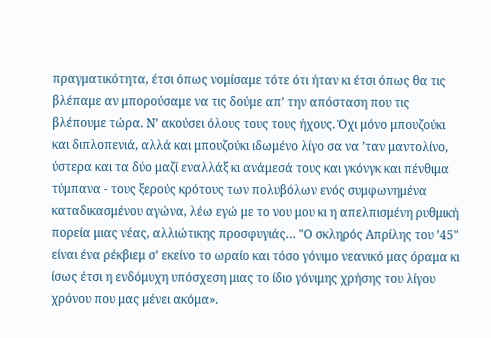πραγματικότητα, έτσι όπως νομίσαμε τότε ότι ήταν κι έτσι όπως θα τις βλέπαμε αν μπορούσαμε να τις δούμε απ’ την απόσταση που τις βλέπουμε τώρα. Ν’ ακούσει όλους τους τους ήχους. Όχι μόνο μπουζούκι και διπλοπενιά, αλλά και μπουζούκι ιδωμένο λίγο σα να ’ταν μαντολίνο, ύστερα και τα δύο μαζί εναλλάξ κι ανάμεσά τους και γκόνγκ και πένθιμα τύμπανα - τους ξερούς κρότους των πολυβόλων ενός συμφωνημένα καταδικασμένου αγώνα, λέω εγώ με το νου μου κι η απελπισμένη ρυθμική πορεία μιας νέας, αλλιώτικης προσφυγιάς… "Ο σκληρός Απρίλης του ’45" είναι ένα ρέκβιεμ σ’ εκείνο το ωραίο και τόσο γόνιμο νεανικό μας όραμα κι ίσως έτσι η ενδόμυχη υπόσχεση μιας το ίδιο γόνιμης χρήσης του λίγου χρόνου που μας μένει ακόμα».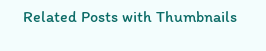Related Posts with Thumbnails